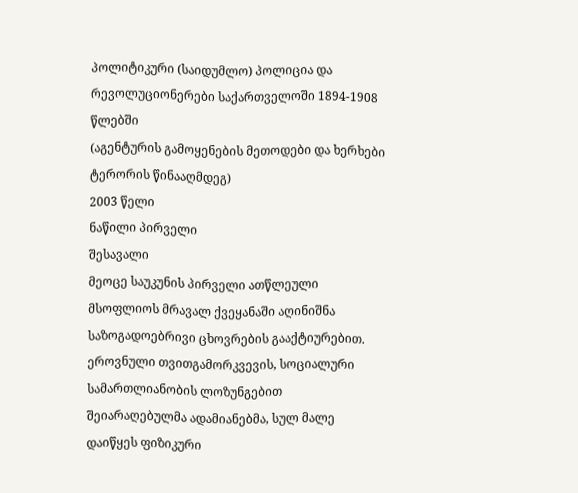პოლიტიკური (საიდუმლო) პოლიცია და რევოლუციონერები საქართველოში 1894-1908 წლებში
(აგენტურის გამოყენების მეთოდები და ხერხები ტერორის წინააღმდეგ)
2003 წელი
ნაწილი პირველი
შესავალი
მეოცე საუკუნის პირველი ათწლეული მსოფლიოს მრავალ ქვეყანაში აღინიშნა საზოგადოებრივი ცხოვრების გააქტიურებით. ეროვნული თვითგამორკვევის, სოციალური სამართლიანობის ლოზუნგებით შეიარაღებულმა ადამიანებმა, სულ მალე დაიწყეს ფიზიკური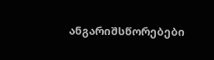ანგარიშსწორებები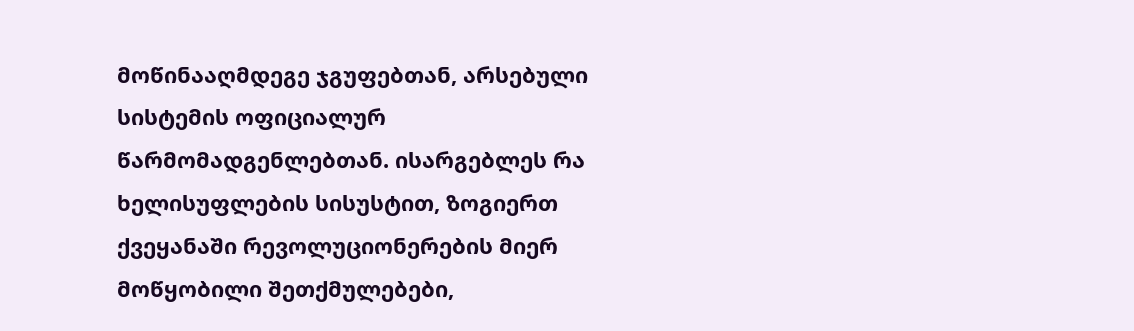მოწინააღმდეგე ჯგუფებთან, არსებული სისტემის ოფიციალურ წარმომადგენლებთან. ისარგებლეს რა ხელისუფლების სისუსტით, ზოგიერთ ქვეყანაში რევოლუციონერების მიერ მოწყობილი შეთქმულებები,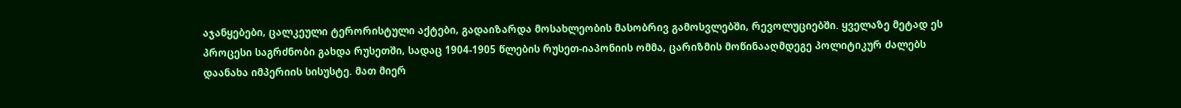აჯანყებები, ცალკეული ტერორისტული აქტები, გადაიზარდა მოსახლეობის მასობრივ გამოსვლებში, რევოლუციებში. ყველაზე მეტად ეს პროცესი საგრძნობი გახდა რუსეთში, სადაც 1904-1905 წლების რუსეთ-იაპონიის ომმა, ცარიზმის მოწინააღმდეგე პოლიტიკურ ძალებს დაანახა იმპერიის სისუსტე. მათ მიერ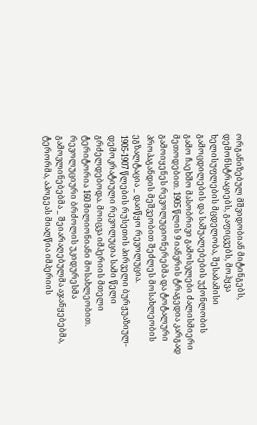ორგანიზებულ მშვიდობიან მიტინგებს, დემონსტრაციებს, გაფიცვებს, მოჰყვა ხელისუფლების მცდელობა, შესაბამისი გამოცდილების და საშუალებების უქონლობის გამო ჩაეხშო მასობრივი გამოსვლები ძალისმიერი მეთოდებით. 1905 წლის 9 იანვრის ტრაგედია კარგად გამოიყენეს რევოლუციონერებმა და ტოტალური პროპაგანდის მეშვეობით შეძლეს მოსახლეობის ეგზალტაცია _ დაიწყო რევოლუცია.
1905-1907 წლების რუსეთის პირველი ბურჟუაზიულ-დემოკრატიული რევოლუცია სამი წელი გრძელდებოდა. მოიცვა იმპერიის მთელი ტერიტორია 160 მილიონიანი მოსახლეობით. რევოლუციური ბრძოლის უკიდურესმა გამოვლინებებმა _ შეიარაღებულმა აჯანყებებმა, ტერორმა, აპოგეას მიაღწია იმპერიის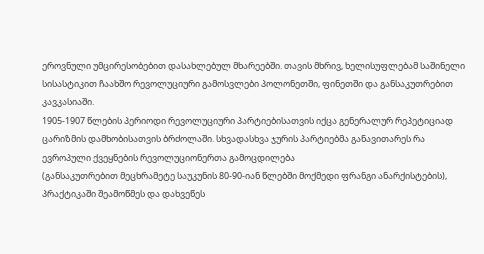ეროვნული უმცირესობებით დასახლებულ მხარეებში. თავის მხრივ, ხელისუფლებამ საშინელი სისასტიკით ჩაახშო რევოლუციური გამოსვლები პოლონეთში, ფინეთში და განსაკუთრებით კავკასიაში.
1905-1907 წლების პერიოდი რევოლუციური პარტიებისათვის იქცა გენერალურ რეპეტიციად ცარიზმის დამხობისათვის ბრძოლაში. სხვადასხვა ჯურის პარტიებმა განავითარეს რა ევროპული ქვეყნების რევოლუციონერთა გამოცდილება
(განსაკუთრებით მეცხრამეტე საუკუნის 80-90-იან წლებში მოქმედი ფრანგი ანარქისტების),
პრაქტიკაში შეამოწმეს და დახვეწეს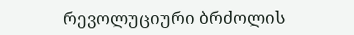რევოლუციური ბრძოლის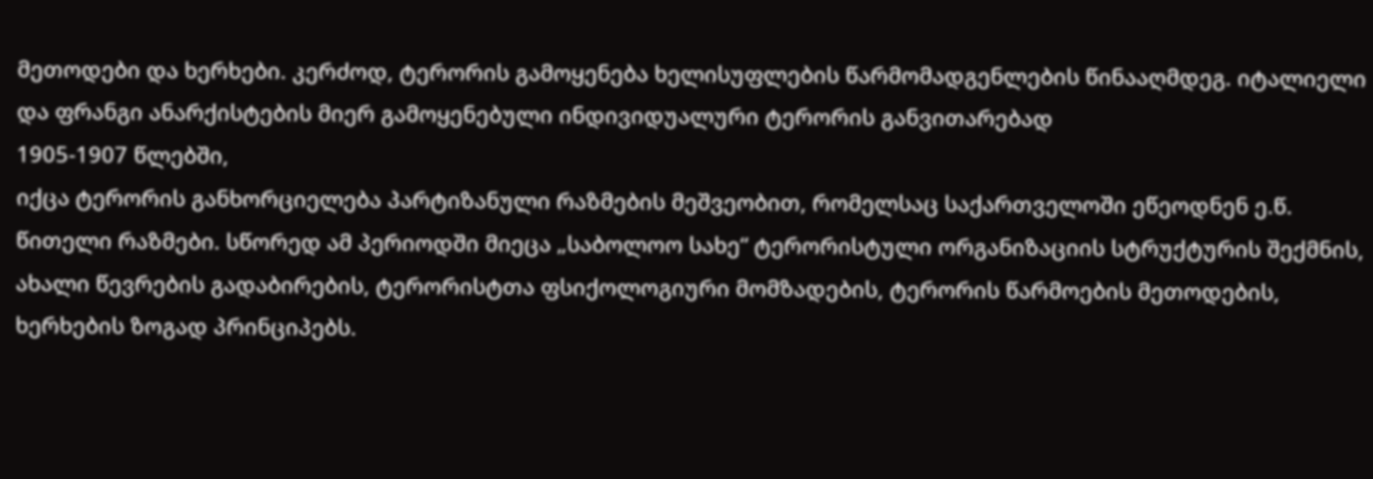მეთოდები და ხერხები. კერძოდ, ტერორის გამოყენება ხელისუფლების წარმომადგენლების წინააღმდეგ. იტალიელი და ფრანგი ანარქისტების მიერ გამოყენებული ინდივიდუალური ტერორის განვითარებად
1905-1907 წლებში,
იქცა ტერორის განხორციელება პარტიზანული რაზმების მეშვეობით, რომელსაც საქართველოში ეწეოდნენ ე.წ. წითელი რაზმები. სწორედ ამ პერიოდში მიეცა „საბოლოო სახე“ ტერორისტული ორგანიზაციის სტრუქტურის შექმნის, ახალი წევრების გადაბირების, ტერორისტთა ფსიქოლოგიური მომზადების, ტერორის წარმოების მეთოდების, ხერხების ზოგად პრინციპებს.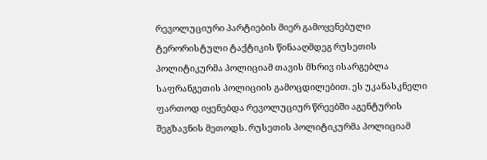რევოლუციური პარტიების მიერ გამოყენებული ტერორისტული ტაქტიკის წინააღმდეგ რუსეთის პოლიტიკურმა პოლიციამ თავის მხრივ ისარგებლა საფრანგეთის პოლიციის გამოცდილებით. ეს უკანასკნელი ფართოდ იყენებდა რევოლუციურ წრეებში აგენტურის შეგზავნის მეთოდს. რუსეთის პოლიტიკურმა პოლიციამ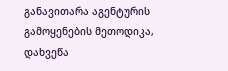განავითარა აგენტურის გამოყენების მეთოდიკა, დახვეწა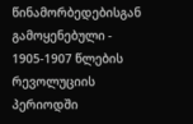წინამორბედებისგან გამოყენებული - 1905-1907 წლების რევოლუციის პერიოდში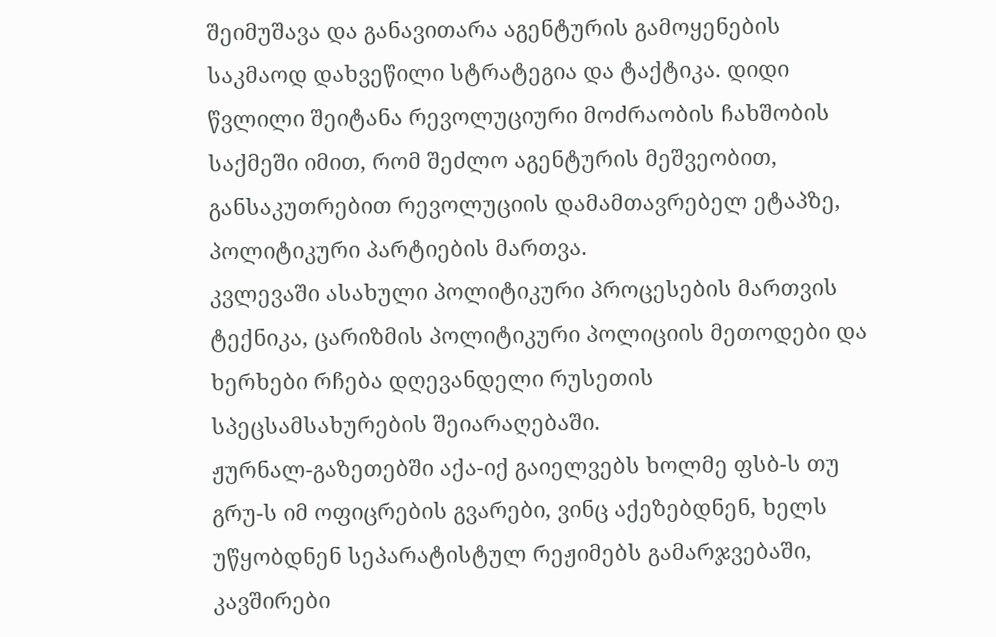შეიმუშავა და განავითარა აგენტურის გამოყენების საკმაოდ დახვეწილი სტრატეგია და ტაქტიკა. დიდი წვლილი შეიტანა რევოლუციური მოძრაობის ჩახშობის საქმეში იმით, რომ შეძლო აგენტურის მეშვეობით, განსაკუთრებით რევოლუციის დამამთავრებელ ეტაპზე, პოლიტიკური პარტიების მართვა.
კვლევაში ასახული პოლიტიკური პროცესების მართვის ტექნიკა, ცარიზმის პოლიტიკური პოლიციის მეთოდები და ხერხები რჩება დღევანდელი რუსეთის სპეცსამსახურების შეიარაღებაში.
ჟურნალ-გაზეთებში აქა-იქ გაიელვებს ხოლმე ფსბ-ს თუ გრუ-ს იმ ოფიცრების გვარები, ვინც აქეზებდნენ, ხელს უწყობდნენ სეპარატისტულ რეჟიმებს გამარჯვებაში, კავშირები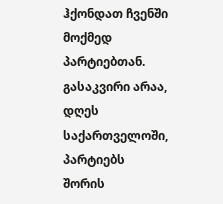ჰქონდათ ჩვენში მოქმედ პარტიებთან. გასაკვირი არაა, დღეს საქართველოში, პარტიებს შორის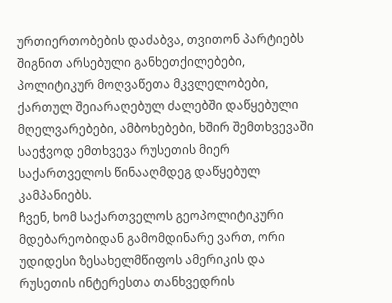ურთიერთობების დაძაბვა, თვითონ პარტიებს შიგნით არსებული განხეთქილებები, პოლიტიკურ მოღვაწეთა მკვლელობები, ქართულ შეიარაღებულ ძალებში დაწყებული მღელვარებები, ამბოხებები, ხშირ შემთხვევაში საეჭვოდ ემთხვევა რუსეთის მიერ საქართველოს წინააღმდეგ დაწყებულ კამპანიებს.
ჩვენ, ხომ საქართველოს გეოპოლიტიკური მდებარეობიდან გამომდინარე ვართ, ორი უდიდესი ზესახელმწიფოს ამერიკის და რუსეთის ინტერესთა თანხვედრის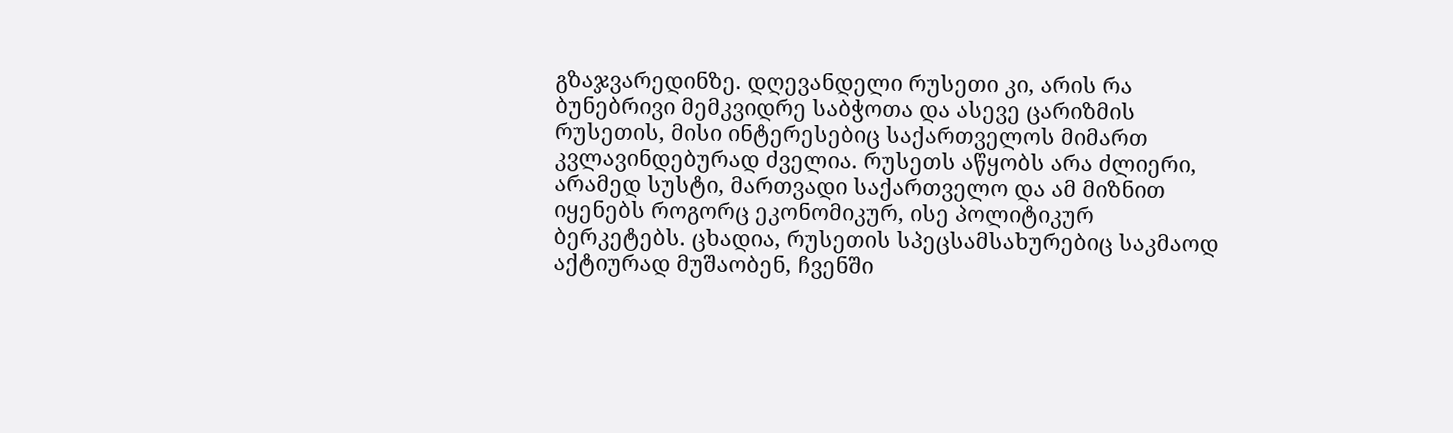გზაჯვარედინზე. დღევანდელი რუსეთი კი, არის რა ბუნებრივი მემკვიდრე საბჭოთა და ასევე ცარიზმის რუსეთის, მისი ინტერესებიც საქართველოს მიმართ კვლავინდებურად ძველია. რუსეთს აწყობს არა ძლიერი, არამედ სუსტი, მართვადი საქართველო და ამ მიზნით იყენებს როგორც ეკონომიკურ, ისე პოლიტიკურ ბერკეტებს. ცხადია, რუსეთის სპეცსამსახურებიც საკმაოდ აქტიურად მუშაობენ, ჩვენში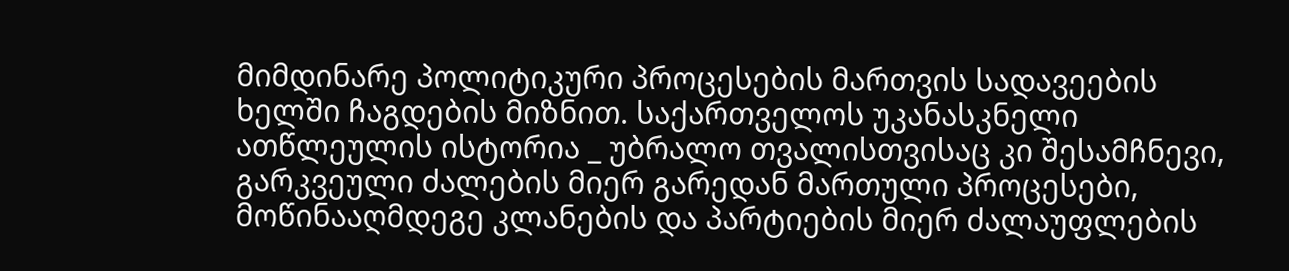მიმდინარე პოლიტიკური პროცესების მართვის სადავეების ხელში ჩაგდების მიზნით. საქართველოს უკანასკნელი ათწლეულის ისტორია _ უბრალო თვალისთვისაც კი შესამჩნევი, გარკვეული ძალების მიერ გარედან მართული პროცესები, მოწინააღმდეგე კლანების და პარტიების მიერ ძალაუფლების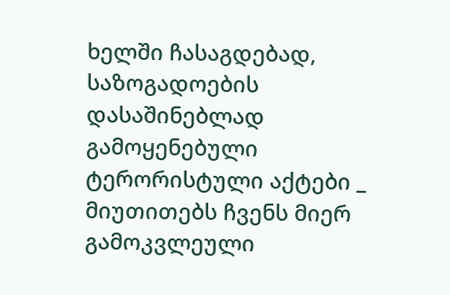ხელში ჩასაგდებად, საზოგადოების დასაშინებლად გამოყენებული ტერორისტული აქტები _ მიუთითებს ჩვენს მიერ გამოკვლეული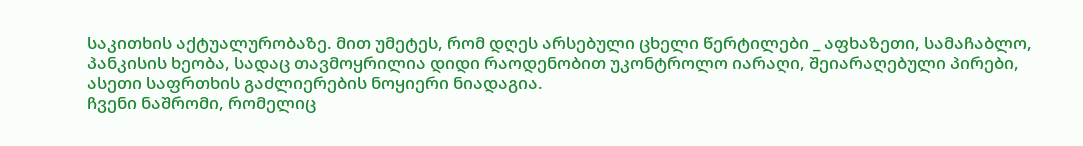საკითხის აქტუალურობაზე. მით უმეტეს, რომ დღეს არსებული ცხელი წერტილები _ აფხაზეთი, სამაჩაბლო, პანკისის ხეობა, სადაც თავმოყრილია დიდი რაოდენობით უკონტროლო იარაღი, შეიარაღებული პირები, ასეთი საფრთხის გაძლიერების ნოყიერი ნიადაგია.
ჩვენი ნაშრომი, რომელიც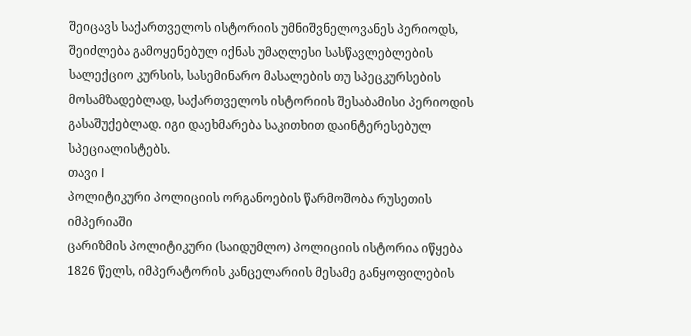შეიცავს საქართველოს ისტორიის უმნიშვნელოვანეს პერიოდს, შეიძლება გამოყენებულ იქნას უმაღლესი სასწავლებლების სალექციო კურსის, სასემინარო მასალების თუ სპეცკურსების მოსამზადებლად, საქართველოს ისტორიის შესაბამისი პერიოდის გასაშუქებლად. იგი დაეხმარება საკითხით დაინტერესებულ სპეციალისტებს.
თავი I
პოლიტიკური პოლიციის ორგანოების წარმოშობა რუსეთის იმპერიაში
ცარიზმის პოლიტიკური (საიდუმლო) პოლიციის ისტორია იწყება 1826 წელს, იმპერატორის კანცელარიის მესამე განყოფილების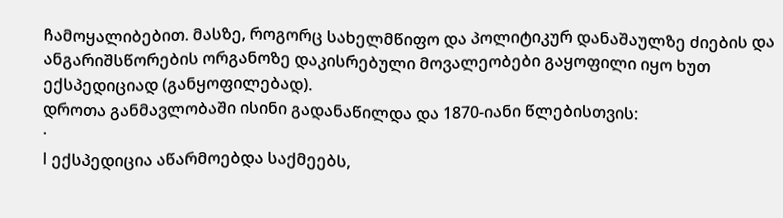ჩამოყალიბებით. მასზე, როგორც სახელმწიფო და პოლიტიკურ დანაშაულზე ძიების და ანგარიშსწორების ორგანოზე დაკისრებული მოვალეობები გაყოფილი იყო ხუთ ექსპედიციად (განყოფილებად).
დროთა განმავლობაში ისინი გადანაწილდა და 1870-იანი წლებისთვის:
·
I ექსპედიცია აწარმოებდა საქმეებს,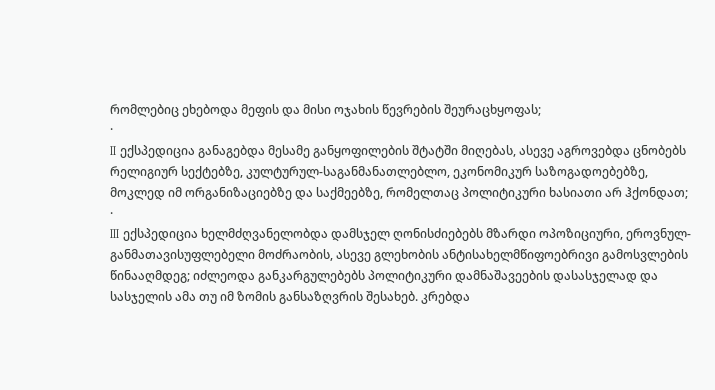რომლებიც ეხებოდა მეფის და მისი ოჯახის წევრების შეურაცხყოფას;
·
II ექსპედიცია განაგებდა მესამე განყოფილების შტატში მიღებას, ასევე აგროვებდა ცნობებს რელიგიურ სექტებზე, კულტურულ-საგანმანათლებლო, ეკონომიკურ საზოგადოებებზე, მოკლედ იმ ორგანიზაციებზე და საქმეებზე, რომელთაც პოლიტიკური ხასიათი არ ჰქონდათ;
·
III ექსპედიცია ხელმძღვანელობდა დამსჯელ ღონისძიებებს მზარდი ოპოზიციური, ეროვნულ-განმათავისუფლებელი მოძრაობის, ასევე გლეხობის ანტისახელმწიფოებრივი გამოსვლების წინააღმდეგ; იძლეოდა განკარგულებებს პოლიტიკური დამნაშავეების დასასჯელად და სასჯელის ამა თუ იმ ზომის განსაზღვრის შესახებ. კრებდა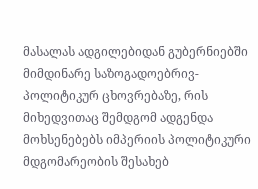მასალას ადგილებიდან გუბერნიებში მიმდინარე საზოგადოებრივ-პოლიტიკურ ცხოვრებაზე, რის მიხედვითაც შემდგომ ადგენდა მოხსენებებს იმპერიის პოლიტიკური მდგომარეობის შესახებ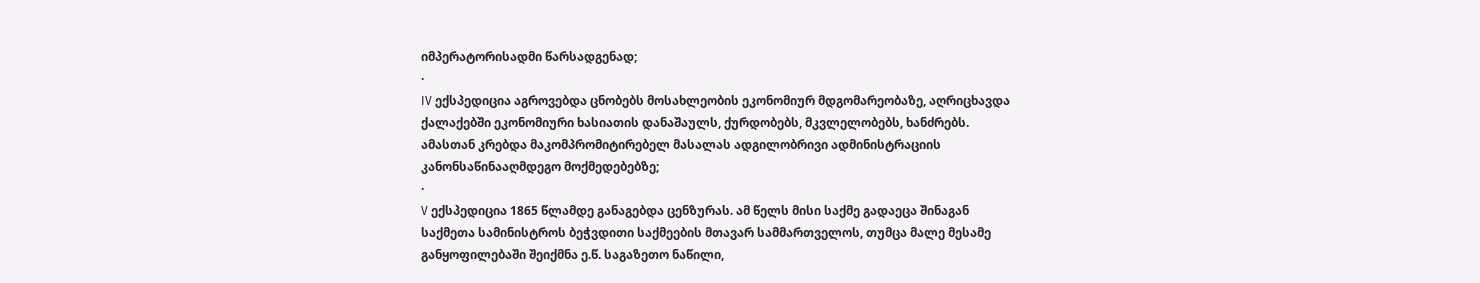იმპერატორისადმი წარსადგენად;
·
IV ექსპედიცია აგროვებდა ცნობებს მოსახლეობის ეკონომიურ მდგომარეობაზე, აღრიცხავდა ქალაქებში ეკონომიური ხასიათის დანაშაულს, ქურდობებს, მკვლელობებს, ხანძრებს. ამასთან კრებდა მაკომპრომიტირებელ მასალას ადგილობრივი ადმინისტრაციის კანონსაწინააღმდეგო მოქმედებებზე;
·
V ექსპედიცია 1865 წლამდე განაგებდა ცენზურას. ამ წელს მისი საქმე გადაეცა შინაგან საქმეთა სამინისტროს ბეჭვდითი საქმეების მთავარ სამმართველოს, თუმცა მალე მესამე განყოფილებაში შეიქმნა ე.წ. საგაზეთო ნაწილი,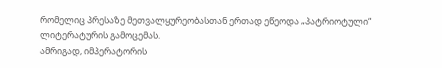რომელიც პრესაზე მეთვალყურეობასთან ერთად ეწეოდა „პატრიოტული“ ლიტერატურის გამოცემას.
ამრიგად, იმპერატორის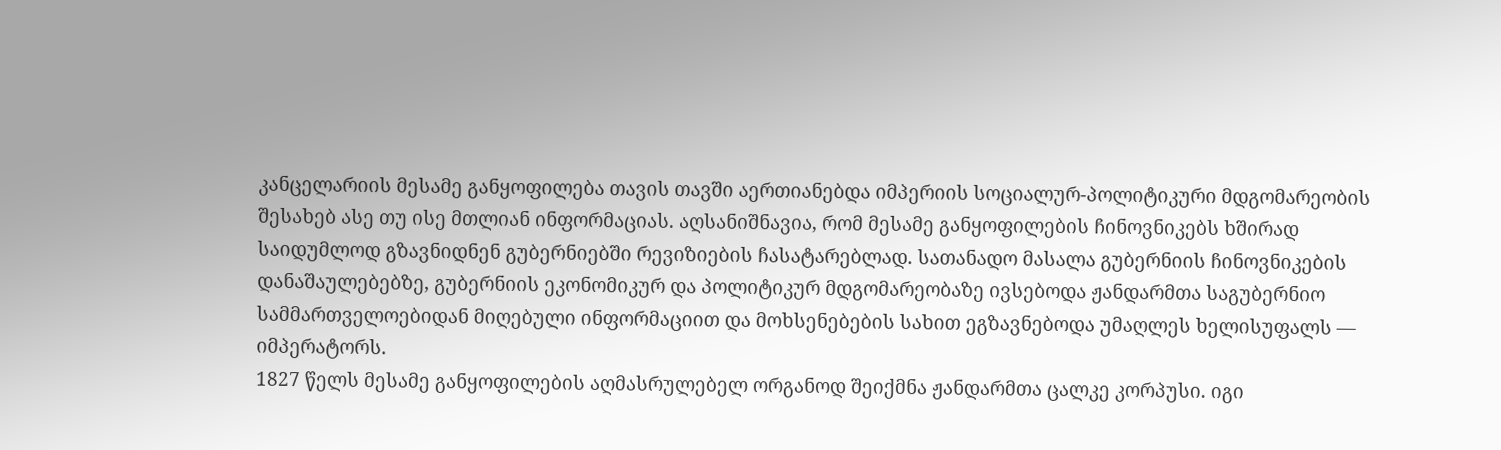კანცელარიის მესამე განყოფილება თავის თავში აერთიანებდა იმპერიის სოციალურ-პოლიტიკური მდგომარეობის შესახებ ასე თუ ისე მთლიან ინფორმაციას. აღსანიშნავია, რომ მესამე განყოფილების ჩინოვნიკებს ხშირად საიდუმლოდ გზავნიდნენ გუბერნიებში რევიზიების ჩასატარებლად. სათანადო მასალა გუბერნიის ჩინოვნიკების დანაშაულებებზე, გუბერნიის ეკონომიკურ და პოლიტიკურ მდგომარეობაზე ივსებოდა ჟანდარმთა საგუბერნიო სამმართველოებიდან მიღებული ინფორმაციით და მოხსენებების სახით ეგზავნებოდა უმაღლეს ხელისუფალს — იმპერატორს.
1827 წელს მესამე განყოფილების აღმასრულებელ ორგანოდ შეიქმნა ჟანდარმთა ცალკე კორპუსი. იგი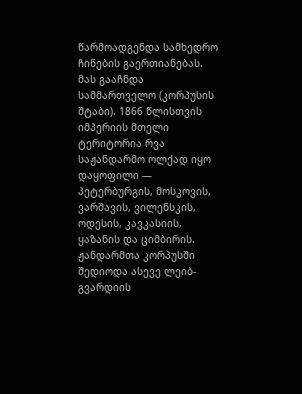წარმოადგენდა სამხედრო ჩინების გაერთიანებას. მას გააჩნდა სამმართველო (კორპუსის შტაბი). 1866 წლისთვის იმპერიის მთელი ტერიტორია რვა საჟანდარმო ოლქად იყო დაყოფილი — პეტერბურგის, მოსკოვის, ვარშავის, ვილენსკის, ოდესის, კავკასიის, ყაზანის და ციმბირის.
ჟანდარმთა კორპუსში შედიოდა ასევე ლეიბ-გვარდიის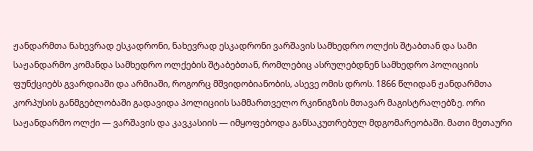ჟანდარმთა ნახევრად ესკადრონი, ნახევრად ესკადრონი ვარშავის სამხედრო ოლქის შტაბთან და სამი საჟანდარმო კომანდა სამხედრო ოლქების შტაბებთან, რომლებიც ასრულებდნენ სამხედრო პოლიციის ფუნქციებს გვარდიაში და არმიაში, როგორც მშვიდობიანობის, ასევე ომის დროს. 1866 წლიდან ჟანდარმთა კორპუსის განმგებლობაში გადავიდა პოლიციის სამმართველო რკინიგზის მთავარ მაგისტრალებზე. ორი საჟანდარმო ოლქი — ვარშავის და კავკასიის — იმყოფებოდა განსაკუთრებულ მდგომარეობაში. მათი მეთაური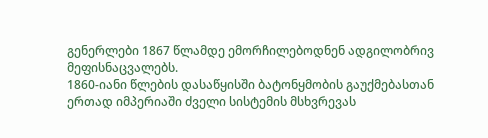გენერლები 1867 წლამდე ემორჩილებოდნენ ადგილობრივ მეფისნაცვალებს.
1860-იანი წლების დასაწყისში ბატონყმობის გაუქმებასთან ერთად იმპერიაში ძველი სისტემის მსხვრევას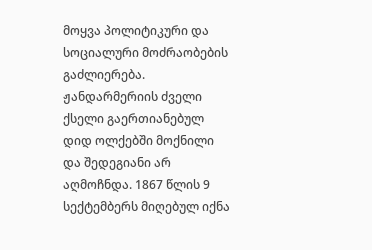მოყვა პოლიტიკური და სოციალური მოძრაობების გაძლიერება. ჟანდარმერიის ძველი ქსელი გაერთიანებულ დიდ ოლქებში მოქნილი და შედეგიანი არ აღმოჩნდა. 1867 წლის 9 სექტემბერს მიღებულ იქნა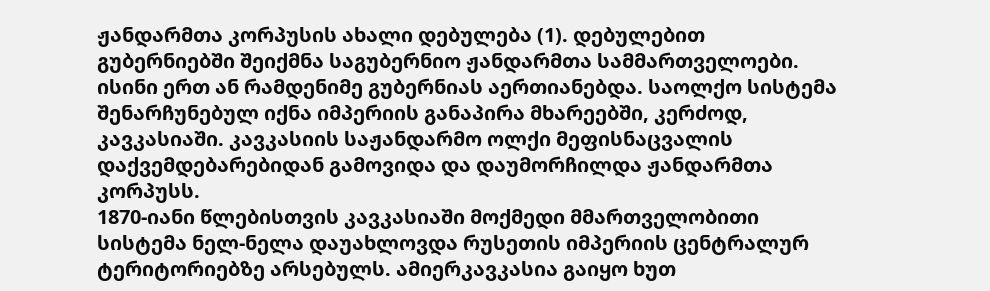ჟანდარმთა კორპუსის ახალი დებულება (1). დებულებით გუბერნიებში შეიქმნა საგუბერნიო ჟანდარმთა სამმართველოები. ისინი ერთ ან რამდენიმე გუბერნიას აერთიანებდა. საოლქო სისტემა შენარჩუნებულ იქნა იმპერიის განაპირა მხარეებში, კერძოდ, კავკასიაში. კავკასიის საჟანდარმო ოლქი მეფისნაცვალის დაქვემდებარებიდან გამოვიდა და დაუმორჩილდა ჟანდარმთა კორპუსს.
1870-იანი წლებისთვის კავკასიაში მოქმედი მმართველობითი სისტემა ნელ-ნელა დაუახლოვდა რუსეთის იმპერიის ცენტრალურ ტერიტორიებზე არსებულს. ამიერკავკასია გაიყო ხუთ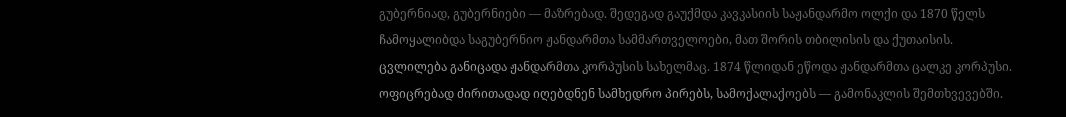გუბერნიად, გუბერნიები — მაზრებად. შედეგად გაუქმდა კავკასიის საჟანდარმო ოლქი და 1870 წელს ჩამოყალიბდა საგუბერნიო ჟანდარმთა სამმართველოები, მათ შორის თბილისის და ქუთაისის.
ცვლილება განიცადა ჟანდარმთა კორპუსის სახელმაც. 1874 წლიდან ეწოდა ჟანდარმთა ცალკე კორპუსი. ოფიცრებად ძირითადად იღებდნენ სამხედრო პირებს, სამოქალაქოებს — გამონაკლის შემთხვევებში.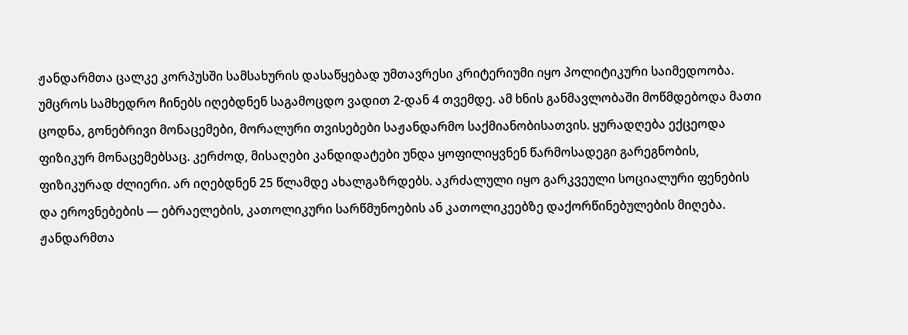ჟანდარმთა ცალკე კორპუსში სამსახურის დასაწყებად უმთავრესი კრიტერიუმი იყო პოლიტიკური საიმედოობა. უმცროს სამხედრო ჩინებს იღებდნენ საგამოცდო ვადით 2-დან 4 თვემდე. ამ ხნის განმავლობაში მოწმდებოდა მათი ცოდნა, გონებრივი მონაცემები, მორალური თვისებები საჟანდარმო საქმიანობისათვის. ყურადღება ექცეოდა ფიზიკურ მონაცემებსაც. კერძოდ, მისაღები კანდიდატები უნდა ყოფილიყვნენ წარმოსადეგი გარეგნობის, ფიზიკურად ძლიერი. არ იღებდნენ 25 წლამდე ახალგაზრდებს. აკრძალული იყო გარკვეული სოციალური ფენების და ეროვნებების — ებრაელების, კათოლიკური სარწმუნოების ან კათოლიკეებზე დაქორწინებულების მიღება.
ჟანდარმთა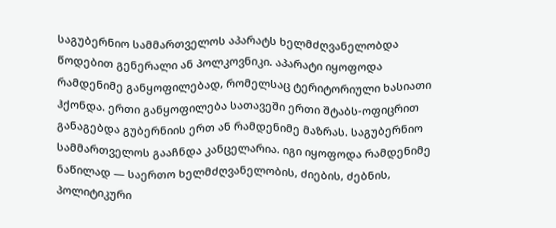საგუბერნიო სამმართველოს აპარატს ხელმძღვანელობდა წოდებით გენერალი ან პოლკოვნიკი. აპარატი იყოფოდა რამდენიმე განყოფილებად, რომელსაც ტერიტორიული ხასიათი ჰქონდა. ერთი განყოფილება სათავეში ერთი შტაბს-ოფიცრით განაგებდა გუბერნიის ერთ ან რამდენიმე მაზრას. საგუბერნიო სამმართველოს გააჩნდა კანცელარია. იგი იყოფოდა რამდენიმე ნაწილად — საერთო ხელმძღვანელობის, ძიების, ძებნის, პოლიტიკური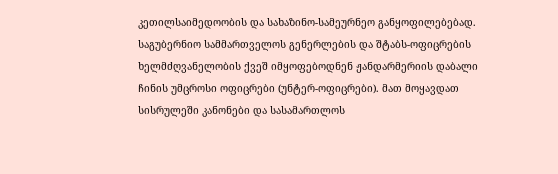კეთილსაიმედოობის და სახაზინო-სამეურნეო განყოფილებებად.
საგუბერნიო სამმართველოს გენერლების და შტაბს-ოფიცრების ხელმძღვანელობის ქვეშ იმყოფებოდნენ ჟანდარმერიის დაბალი ჩინის უმცროსი ოფიცრები (უნტერ-ოფიცრები). მათ მოყავდათ სისრულეში კანონები და სასამართლოს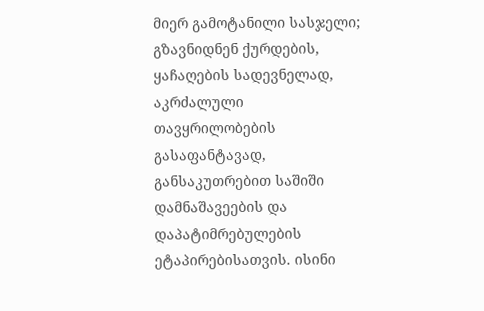მიერ გამოტანილი სასჯელი; გზავნიდნენ ქურდების, ყაჩაღების სადევნელად, აკრძალული თავყრილობების გასაფანტავად, განსაკუთრებით საშიში დამნაშავეების და დაპატიმრებულების ეტაპირებისათვის. ისინი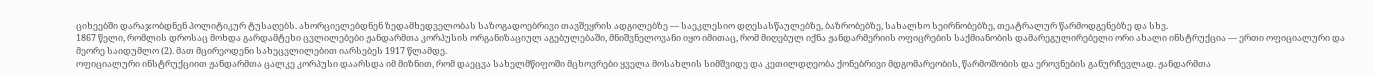ციხეებში დარაჯობდნენ პოლიტიკურ ტუსაღებს. ახორციელებდნენ ზედამხედველობას საზოგადოებრივი თავშეყრის ადგილებზე — საეკლესიო დღესასწაულებზე, ბაზრობებზე, სახალხო სეირნობებზე, თეატრალურ წარმოდგენებზე და სხვ.
1867 წელი, რომლის დროსაც მოხდა გარდამტეხი ცვლილებები ჟანდარმთა კორპუსის ორგანიზაციულ აგებულებაში, მნიშვნელოვანი იყო იმითაც, რომ მიღებულ იქნა ჟანდარმერიის ოფიცრების საქმიანობის დამარეგულირებელი ორი ახალი ინსტრუქცია — ერთი ოფიციალური და მეორე საიდუმლო (2). მათ მცირეოდენი სახეცვლილებით იარსებეს 1917 წლამდე.
ოფიციალური ინსტრუქციით ჟანდარმთა ცალკე კორპუსი დაარსდა იმ მიზნით, რომ დაეცვა სახელმწიფოში მცხოვრები ყველა მოსახლის სიმშვიდე და კეთილდღეობა ქონებრივი მდგომარეობის, წარმოშობის და ეროვნების განურჩევლად. ჟანდარმთა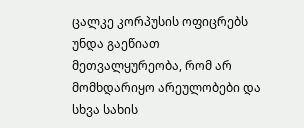ცალკე კორპუსის ოფიცრებს უნდა გაეწიათ მეთვალყურეობა, რომ არ მომხდარიყო არეულობები და სხვა სახის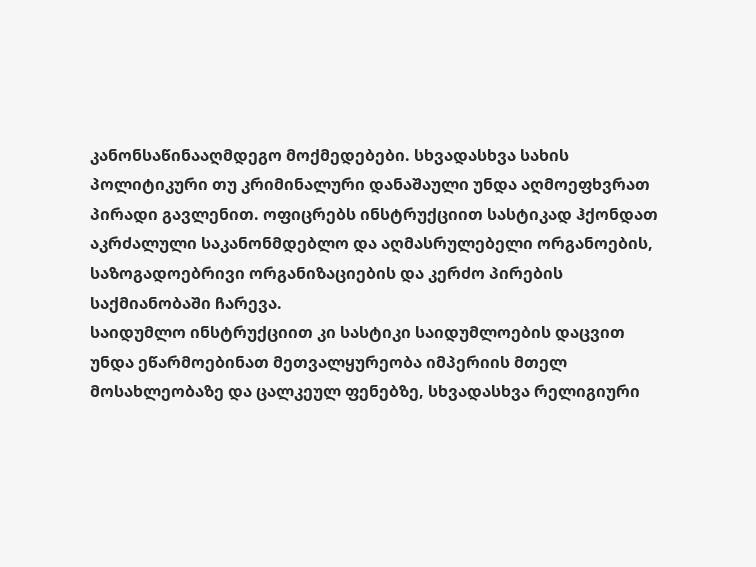კანონსაწინააღმდეგო მოქმედებები. სხვადასხვა სახის პოლიტიკური თუ კრიმინალური დანაშაული უნდა აღმოეფხვრათ პირადი გავლენით. ოფიცრებს ინსტრუქციით სასტიკად ჰქონდათ აკრძალული საკანონმდებლო და აღმასრულებელი ორგანოების, საზოგადოებრივი ორგანიზაციების და კერძო პირების საქმიანობაში ჩარევა.
საიდუმლო ინსტრუქციით კი სასტიკი საიდუმლოების დაცვით უნდა ეწარმოებინათ მეთვალყურეობა იმპერიის მთელ მოსახლეობაზე და ცალკეულ ფენებზე, სხვადასხვა რელიგიური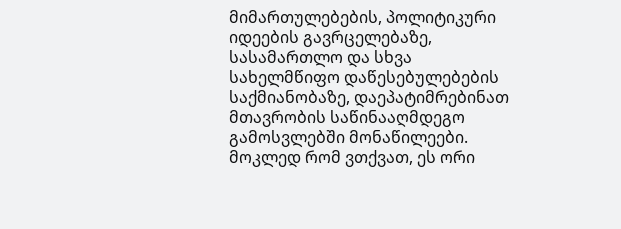მიმართულებების, პოლიტიკური იდეების გავრცელებაზე, სასამართლო და სხვა სახელმწიფო დაწესებულებების საქმიანობაზე, დაეპატიმრებინათ მთავრობის საწინააღმდეგო გამოსვლებში მონაწილეები. მოკლედ რომ ვთქვათ, ეს ორი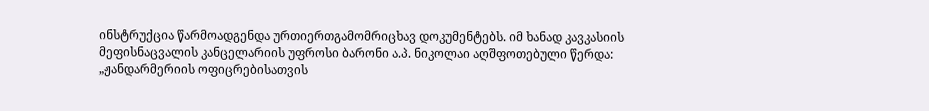ინსტრუქცია წარმოადგენდა ურთიერთგამომრიცხავ დოკუმენტებს. იმ ხანად კავკასიის მეფისნაცვალის კანცელარიის უფროსი ბარონი ა.პ. ნიკოლაი აღშფოთებული წერდა:
„ჟანდარმერიის ოფიცრებისათვის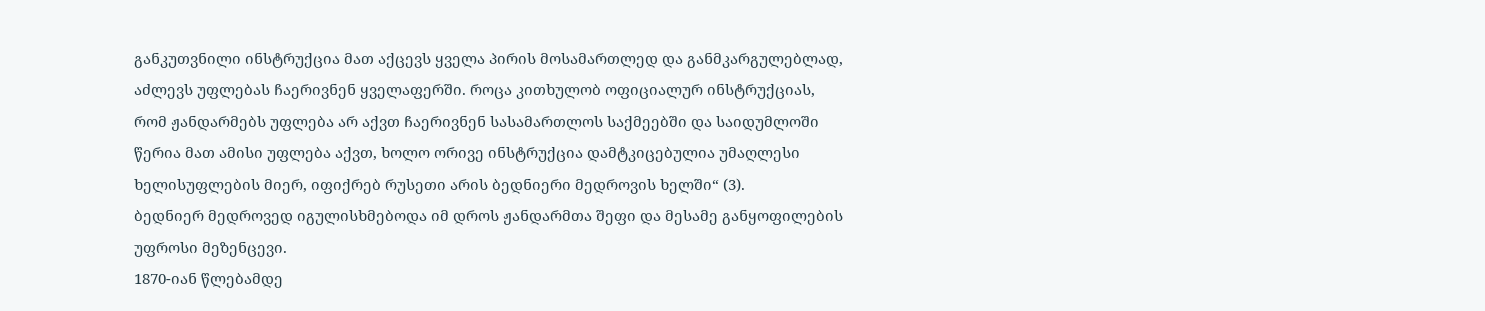განკუთვნილი ინსტრუქცია მათ აქცევს ყველა პირის მოსამართლედ და განმკარგულებლად, აძლევს უფლებას ჩაერივნენ ყველაფერში. როცა კითხულობ ოფიციალურ ინსტრუქციას, რომ ჟანდარმებს უფლება არ აქვთ ჩაერივნენ სასამართლოს საქმეებში და საიდუმლოში წერია მათ ამისი უფლება აქვთ, ხოლო ორივე ინსტრუქცია დამტკიცებულია უმაღლესი ხელისუფლების მიერ, იფიქრებ რუსეთი არის ბედნიერი მედროვის ხელში“ (3).
ბედნიერ მედროვედ იგულისხმებოდა იმ დროს ჟანდარმთა შეფი და მესამე განყოფილების უფროსი მეზენცევი.
1870-იან წლებამდე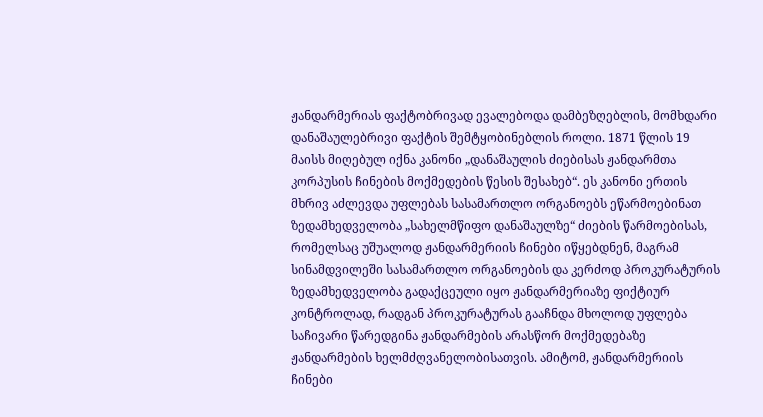ჟანდარმერიას ფაქტობრივად ევალებოდა დამბეზღებლის, მომხდარი დანაშაულებრივი ფაქტის შემტყობინებლის როლი. 1871 წლის 19 მაისს მიღებულ იქნა კანონი „დანაშაულის ძიებისას ჟანდარმთა კორპუსის ჩინების მოქმედების წესის შესახებ“. ეს კანონი ერთის მხრივ აძლევდა უფლებას სასამართლო ორგანოებს ეწარმოებინათ ზედამხედველობა „სახელმწიფო დანაშაულზე“ ძიების წარმოებისას, რომელსაც უშუალოდ ჟანდარმერიის ჩინები იწყებდნენ, მაგრამ სინამდვილეში სასამართლო ორგანოების და კერძოდ პროკურატურის ზედამხედველობა გადაქცეული იყო ჟანდარმერიაზე ფიქტიურ კონტროლად, რადგან პროკურატურას გააჩნდა მხოლოდ უფლება საჩივარი წარედგინა ჟანდარმების არასწორ მოქმედებაზე ჟანდარმების ხელმძღვანელობისათვის. ამიტომ, ჟანდარმერიის ჩინები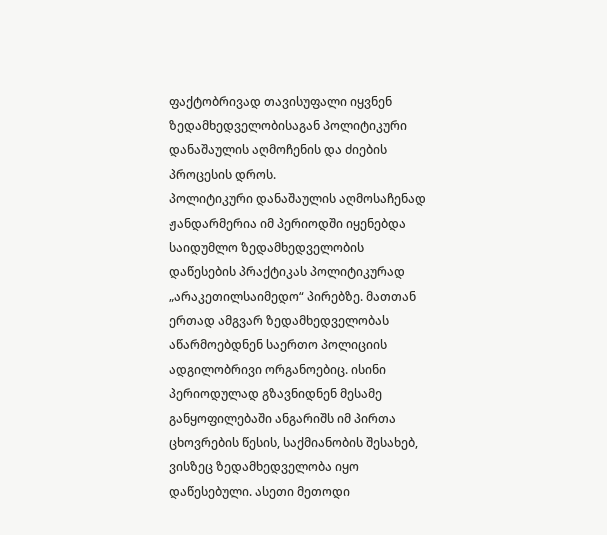ფაქტობრივად თავისუფალი იყვნენ ზედამხედველობისაგან პოლიტიკური დანაშაულის აღმოჩენის და ძიების პროცესის დროს.
პოლიტიკური დანაშაულის აღმოსაჩენად ჟანდარმერია იმ პერიოდში იყენებდა საიდუმლო ზედამხედველობის დაწესების პრაქტიკას პოლიტიკურად „არაკეთილსაიმედო“ პირებზე. მათთან ერთად ამგვარ ზედამხედველობას აწარმოებდნენ საერთო პოლიციის ადგილობრივი ორგანოებიც. ისინი პერიოდულად გზავნიდნენ მესამე განყოფილებაში ანგარიშს იმ პირთა ცხოვრების წესის, საქმიანობის შესახებ, ვისზეც ზედამხედველობა იყო დაწესებული. ასეთი მეთოდი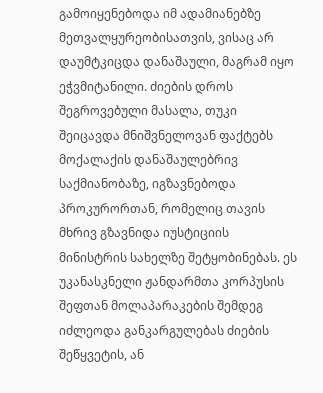გამოიყენებოდა იმ ადამიანებზე მეთვალყურეობისათვის, ვისაც არ დაუმტკიცდა დანაშაული, მაგრამ იყო ეჭვმიტანილი. ძიების დროს შეგროვებული მასალა, თუკი შეიცავდა მნიშვნელოვან ფაქტებს მოქალაქის დანაშაულებრივ საქმიანობაზე, იგზავნებოდა პროკურორთან, რომელიც თავის მხრივ გზავნიდა იუსტიციის მინისტრის სახელზე შეტყობინებას. ეს უკანასკნელი ჟანდარმთა კორპუსის შეფთან მოლაპარაკების შემდეგ იძლეოდა განკარგულებას ძიების შეწყვეტის, ან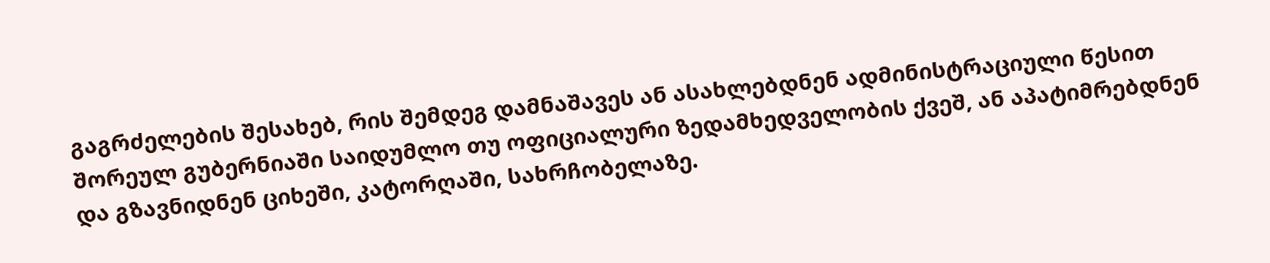გაგრძელების შესახებ, რის შემდეგ დამნაშავეს ან ასახლებდნენ ადმინისტრაციული წესით შორეულ გუბერნიაში საიდუმლო თუ ოფიციალური ზედამხედველობის ქვეშ, ან აპატიმრებდნენ და გზავნიდნენ ციხეში, კატორღაში, სახრჩობელაზე.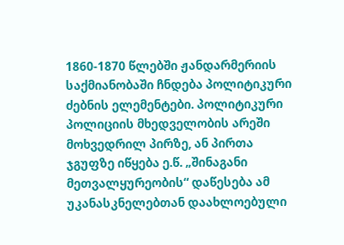1860-1870 წლებში ჟანდარმერიის საქმიანობაში ჩნდება პოლიტიკური ძებნის ელემენტები. პოლიტიკური პოლიციის მხედველობის არეში მოხვედრილ პირზე, ან პირთა ჯგუფზე იწყება ე.წ. „შინაგანი მეთვალყურეობის“ დაწესება ამ უკანასკნელებთან დაახლოებული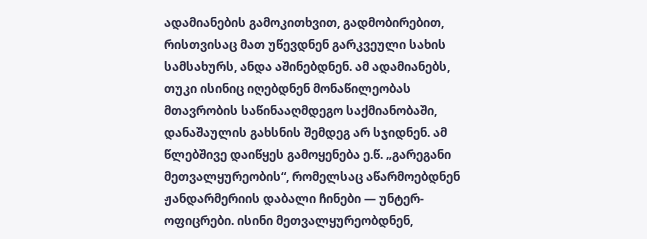ადამიანების გამოკითხვით, გადმობირებით, რისთვისაც მათ უწევდნენ გარკვეული სახის სამსახურს, ანდა აშინებდნენ. ამ ადამიანებს, თუკი ისინიც იღებდნენ მონაწილეობას მთავრობის საწინააღმდეგო საქმიანობაში, დანაშაულის გახსნის შემდეგ არ სჯიდნენ. ამ წლებშივე დაიწყეს გამოყენება ე.წ. „გარეგანი მეთვალყურეობის“, რომელსაც აწარმოებდნენ ჟანდარმერიის დაბალი ჩინები — უნტერ-ოფიცრები. ისინი მეთვალყურეობდნენ,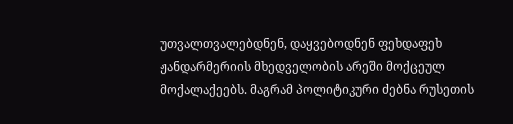უთვალთვალებდნენ, დაყვებოდნენ ფეხდაფეხ ჟანდარმერიის მხედველობის არეში მოქცეულ მოქალაქეებს. მაგრამ პოლიტიკური ძებნა რუსეთის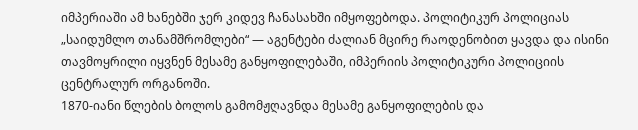იმპერიაში ამ ხანებში ჯერ კიდევ ჩანასახში იმყოფებოდა. პოლიტიკურ პოლიციას „საიდუმლო თანამშრომლები“ — აგენტები ძალიან მცირე რაოდენობით ყავდა და ისინი თავმოყრილი იყვნენ მესამე განყოფილებაში, იმპერიის პოლიტიკური პოლიციის ცენტრალურ ორგანოში.
1870-იანი წლების ბოლოს გამომჟღავნდა მესამე განყოფილების და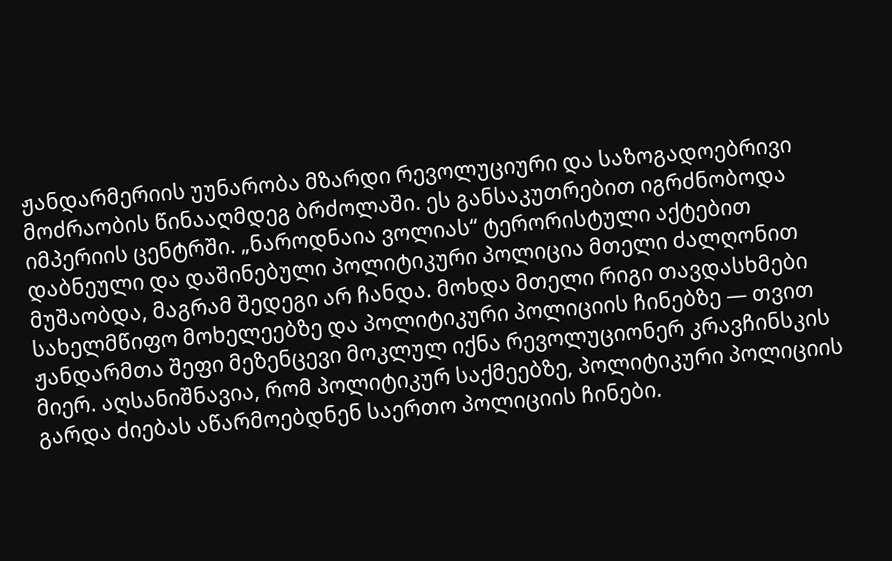ჟანდარმერიის უუნარობა მზარდი რევოლუციური და საზოგადოებრივი მოძრაობის წინააღმდეგ ბრძოლაში. ეს განსაკუთრებით იგრძნობოდა იმპერიის ცენტრში. „ნაროდნაია ვოლიას“ ტერორისტული აქტებით დაბნეული და დაშინებული პოლიტიკური პოლიცია მთელი ძალღონით მუშაობდა, მაგრამ შედეგი არ ჩანდა. მოხდა მთელი რიგი თავდასხმები სახელმწიფო მოხელეებზე და პოლიტიკური პოლიციის ჩინებზე — თვით ჟანდარმთა შეფი მეზენცევი მოკლულ იქნა რევოლუციონერ კრავჩინსკის მიერ. აღსანიშნავია, რომ პოლიტიკურ საქმეებზე, პოლიტიკური პოლიციის გარდა ძიებას აწარმოებდნენ საერთო პოლიციის ჩინები.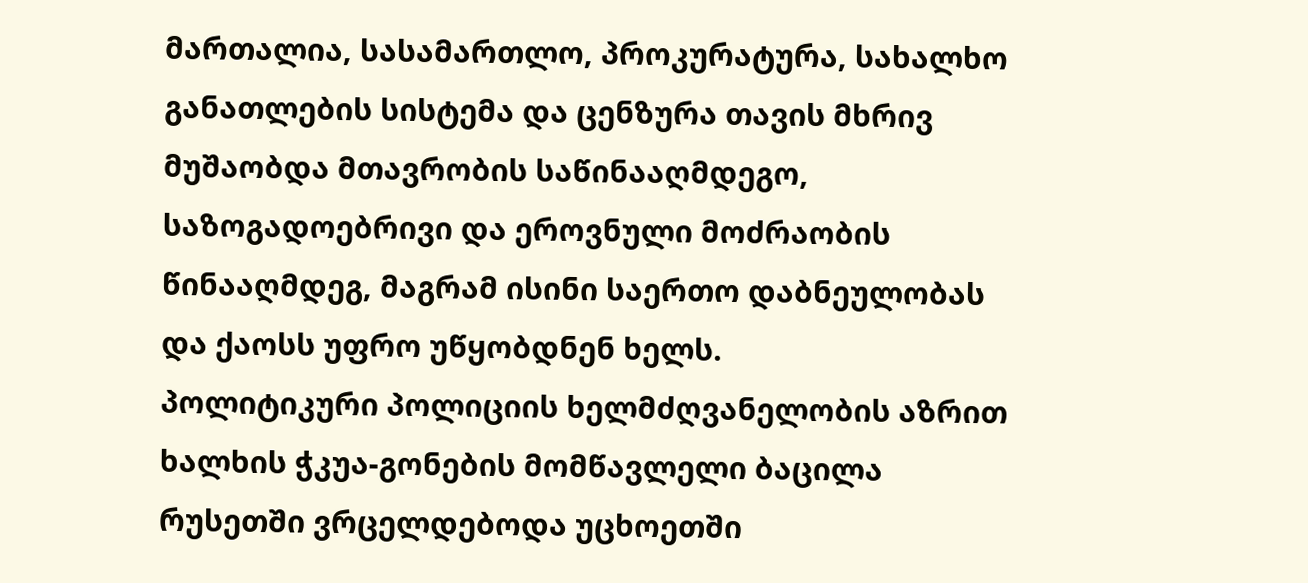მართალია, სასამართლო, პროკურატურა, სახალხო განათლების სისტემა და ცენზურა თავის მხრივ მუშაობდა მთავრობის საწინააღმდეგო, საზოგადოებრივი და ეროვნული მოძრაობის წინააღმდეგ, მაგრამ ისინი საერთო დაბნეულობას და ქაოსს უფრო უწყობდნენ ხელს.
პოლიტიკური პოლიციის ხელმძღვანელობის აზრით ხალხის ჭკუა-გონების მომწავლელი ბაცილა რუსეთში ვრცელდებოდა უცხოეთში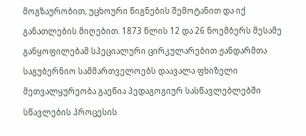მოგზაურობით, უცხოური წიგნების შემოტანით და იქ განათლების მიღებით. 1873 წლის 12 და 26 ნოემბერს მესამე განყოფილებამ სპეციალური ცირკულარებით ჟანდარმთა საგუბერნიო სამმართველოებს დაავალა ფხიზელი მეთვალყურეობა გაეწია პედაგოგიურ სასწავლებლებში სწავლების პროცესის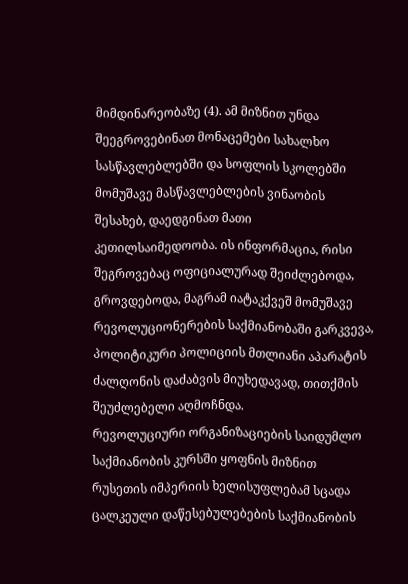მიმდინარეობაზე (4). ამ მიზნით უნდა შეეგროვებინათ მონაცემები სახალხო სასწავლებლებში და სოფლის სკოლებში მომუშავე მასწავლებლების ვინაობის შესახებ, დაედგინათ მათი კეთილსაიმედოობა. ის ინფორმაცია, რისი შეგროვებაც ოფიციალურად შეიძლებოდა, გროვდებოდა, მაგრამ იატაკქვეშ მომუშავე რევოლუციონერების საქმიანობაში გარკვევა, პოლიტიკური პოლიციის მთლიანი აპარატის ძალღონის დაძაბვის მიუხედავად, თითქმის შეუძლებელი აღმოჩნდა.
რევოლუციური ორგანიზაციების საიდუმლო საქმიანობის კურსში ყოფნის მიზნით რუსეთის იმპერიის ხელისუფლებამ სცადა ცალკეული დაწესებულებების საქმიანობის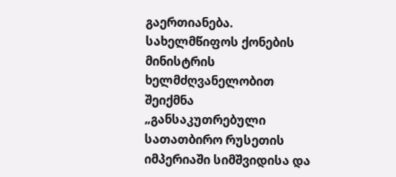გაერთიანება. სახელმწიფოს ქონების მინისტრის ხელმძღვანელობით შეიქმნა „განსაკუთრებული სათათბირო რუსეთის იმპერიაში სიმშვიდისა და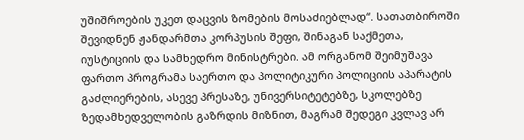უშიშროების უკეთ დაცვის ზომების მოსაძიებლად“. სათათბიროში შევიდნენ ჟანდარმთა კორპუსის შეფი, შინაგან საქმეთა, იუსტიციის და სამხედრო მინისტრები. ამ ორგანომ შეიმუშავა ფართო პროგრამა საერთო და პოლიტიკური პოლიციის აპარატის გაძლიერების, ასევე პრესაზე, უნივერსიტეტებზე, სკოლებზე ზედამხედველობის გაზრდის მიზნით, მაგრამ შედეგი კვლავ არ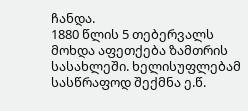ჩანდა.
1880 წლის 5 თებერვალს მოხდა აფეთქება ზამთრის სასახლეში. ხელისუფლებამ სასწრაფოდ შექმნა ე.წ.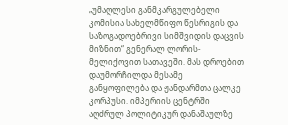„უმაღლესი განმკარგულებელი კომისია სახელმწიფო წესრიგის და საზოგადოებრივი სიმშვიდის დაცვის მიზნით“ გენერალ ლორის-მელიქოვით სათავეში. მას დროებით დაუმორჩილდა მესამე განყოფილება და ჟანდარმთა ცალკე კორპუსი. იმპერიის ცენტრში აღძრულ პოლიტიკურ დანაშაულზე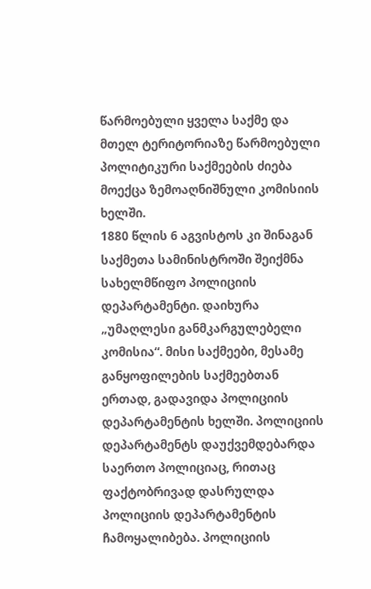წარმოებული ყველა საქმე და მთელ ტერიტორიაზე წარმოებული პოლიტიკური საქმეების ძიება მოექცა ზემოაღნიშნული კომისიის ხელში.
1880 წლის 6 აგვისტოს კი შინაგან საქმეთა სამინისტროში შეიქმნა სახელმწიფო პოლიციის დეპარტამენტი. დაიხურა „უმაღლესი განმკარგულებელი კომისია“. მისი საქმეები, მესამე განყოფილების საქმეებთან ერთად, გადავიდა პოლიციის დეპარტამენტის ხელში. პოლიციის დეპარტამენტს დაუქვემდებარდა საერთო პოლიციაც, რითაც ფაქტობრივად დასრულდა პოლიციის დეპარტამენტის ჩამოყალიბება. პოლიციის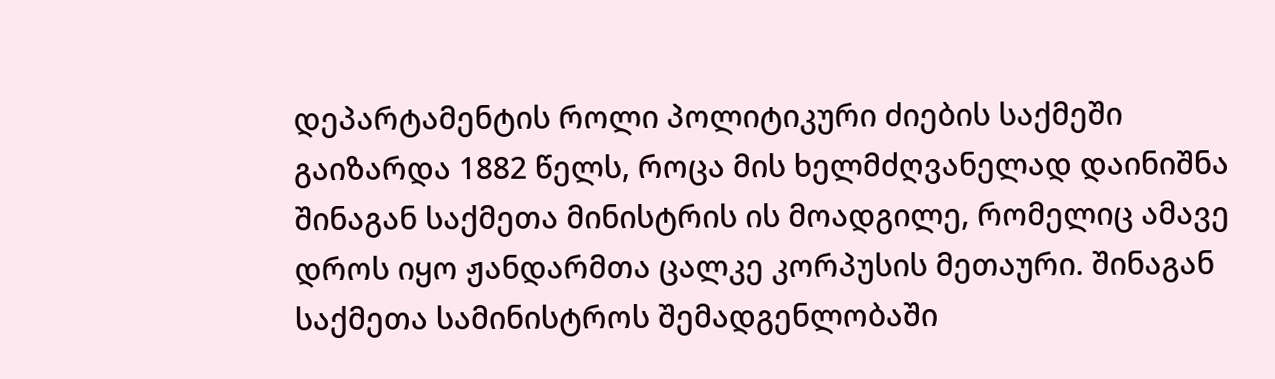დეპარტამენტის როლი პოლიტიკური ძიების საქმეში გაიზარდა 1882 წელს, როცა მის ხელმძღვანელად დაინიშნა შინაგან საქმეთა მინისტრის ის მოადგილე, რომელიც ამავე დროს იყო ჟანდარმთა ცალკე კორპუსის მეთაური. შინაგან საქმეთა სამინისტროს შემადგენლობაში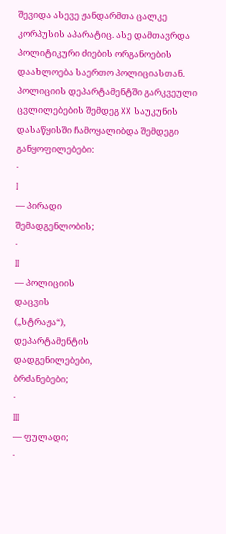შევიდა ასევე ჟანდარმთა ცალკე კორპუსის აპარატიც. ასე დამთავრდა პოლიტიკური ძიების ორგანოების დაახლოება საერთო პოლიციასთან.
პოლიციის დეპარტამენტში გარკვეული ცვლილებების შემდეგ XX საუკუნის დასაწყისში ჩამოყალიბდა შემდეგი განყოფილებები:
·
I
— პირადი
შემადგენლობის;
·
II
— პოლიციის
დაცვის
(„სტრაჟა“),
დეპარტამენტის
დადგენილებები,
ბრძანებები;
·
III
— ფულადი;
·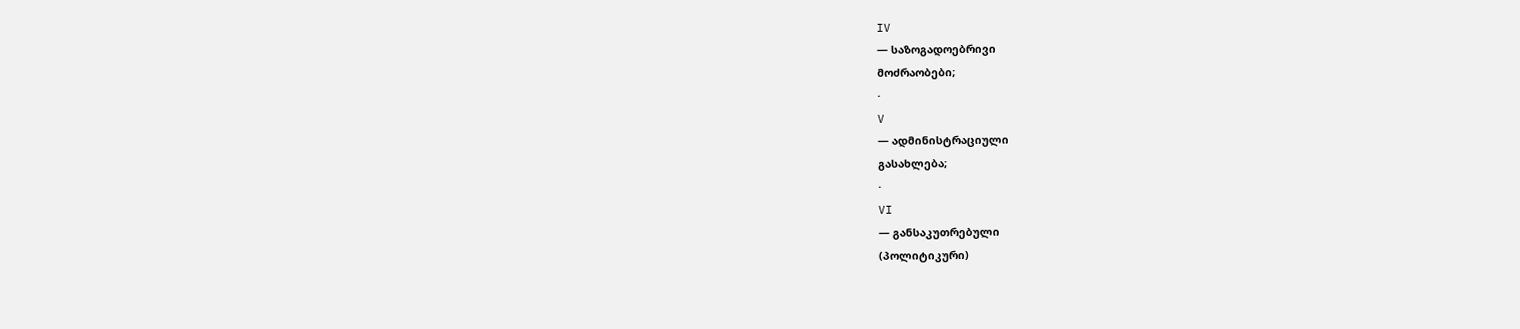IV
— საზოგადოებრივი
მოძრაობები;
·
V
— ადმინისტრაციული
გასახლება;
·
VI
— განსაკუთრებული
(პოლიტიკური)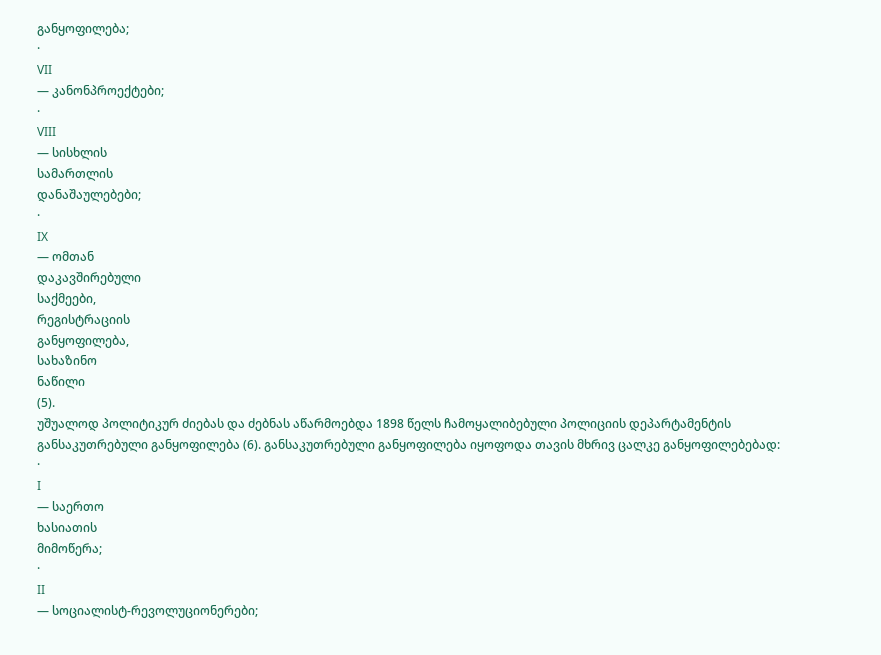განყოფილება;
·
VII
— კანონპროექტები;
·
VIII
— სისხლის
სამართლის
დანაშაულებები;
·
IX
— ომთან
დაკავშირებული
საქმეები,
რეგისტრაციის
განყოფილება,
სახაზინო
ნაწილი
(5).
უშუალოდ პოლიტიკურ ძიებას და ძებნას აწარმოებდა 1898 წელს ჩამოყალიბებული პოლიციის დეპარტამენტის განსაკუთრებული განყოფილება (6). განსაკუთრებული განყოფილება იყოფოდა თავის მხრივ ცალკე განყოფილებებად:
·
I
— საერთო
ხასიათის
მიმოწერა;
·
II
— სოციალისტ-რევოლუციონერები;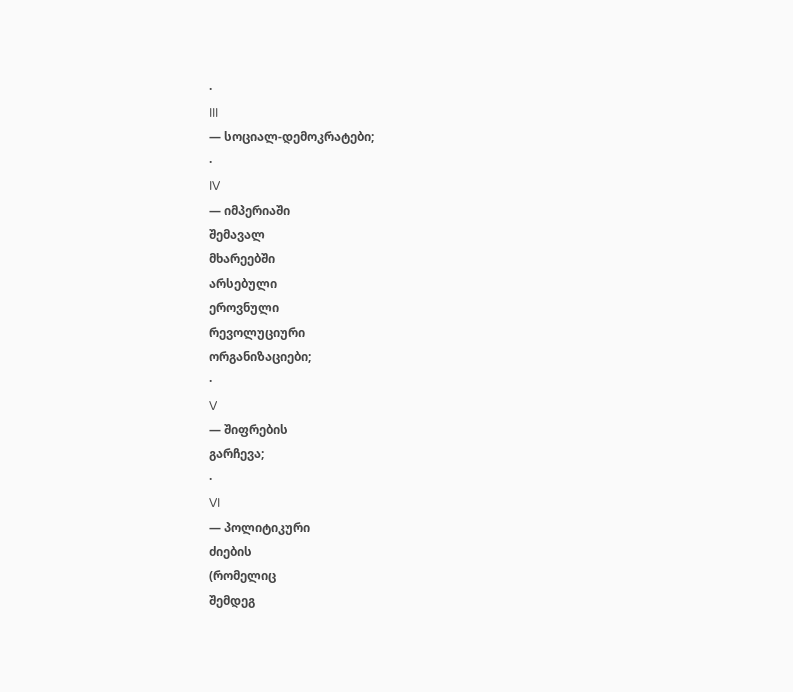·
III
— სოციალ-დემოკრატები;
·
IV
— იმპერიაში
შემავალ
მხარეებში
არსებული
ეროვნული
რევოლუციური
ორგანიზაციები;
·
V
— შიფრების
გარჩევა;
·
VI
— პოლიტიკური
ძიების
(რომელიც
შემდეგ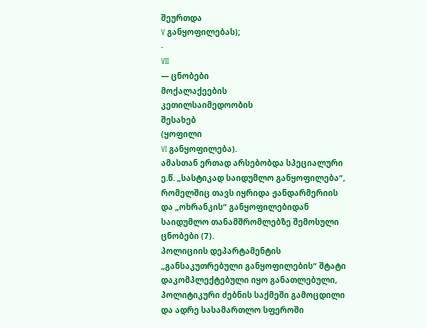შეურთდა
V განყოფილებას);
·
VII
— ცნობები
მოქალაქეების
კეთილსაიმედოობის
შესახებ
(ყოფილი
VI განყოფილება).
ამასთან ერთად არსებობდა სპეციალური ე.წ. „სასტიკად საიდუმლო განყოფილება“, რომელშიც თავს იყრიდა ჟანდარმერიის და „ოხრანკის“ განყოფილებიდან საიდუმლო თანამშრომლებზე შემოსული ცნობები (7).
პოლიციის დეპარტამენტის „განსაკუთრებული განყოფილების“ შტატი დაკომპლექტებული იყო განათლებული, პოლიტიკური ძებნის საქმეში გამოცდილი და ადრე სასამართლო სფეროში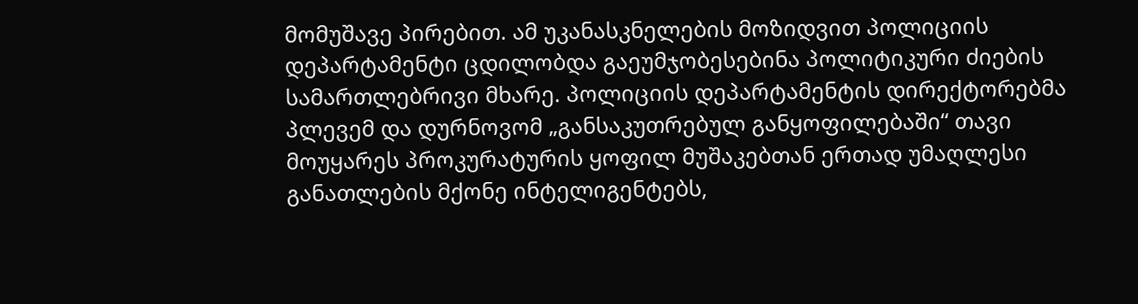მომუშავე პირებით. ამ უკანასკნელების მოზიდვით პოლიციის დეპარტამენტი ცდილობდა გაეუმჯობესებინა პოლიტიკური ძიების სამართლებრივი მხარე. პოლიციის დეპარტამენტის დირექტორებმა პლევემ და დურნოვომ „განსაკუთრებულ განყოფილებაში“ თავი მოუყარეს პროკურატურის ყოფილ მუშაკებთან ერთად უმაღლესი განათლების მქონე ინტელიგენტებს,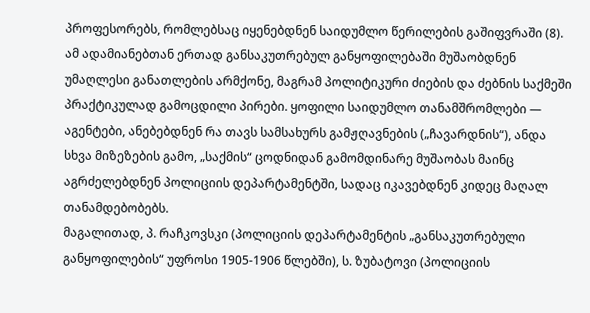პროფესორებს, რომლებსაც იყენებდნენ საიდუმლო წერილების გაშიფვრაში (8).
ამ ადამიანებთან ერთად განსაკუთრებულ განყოფილებაში მუშაობდნენ უმაღლესი განათლების არმქონე, მაგრამ პოლიტიკური ძიების და ძებნის საქმეში პრაქტიკულად გამოცდილი პირები. ყოფილი საიდუმლო თანამშრომლები — აგენტები, ანებებდნენ რა თავს სამსახურს გამჟღავნების („ჩავარდნის“), ანდა სხვა მიზეზების გამო, „საქმის“ ცოდნიდან გამომდინარე მუშაობას მაინც აგრძელებდნენ პოლიციის დეპარტამენტში, სადაც იკავებდნენ კიდეც მაღალ თანამდებობებს.
მაგალითად, პ. რაჩკოვსკი (პოლიციის დეპარტამენტის „განსაკუთრებული განყოფილების“ უფროსი 1905-1906 წლებში), ს. ზუბატოვი (პოლიციის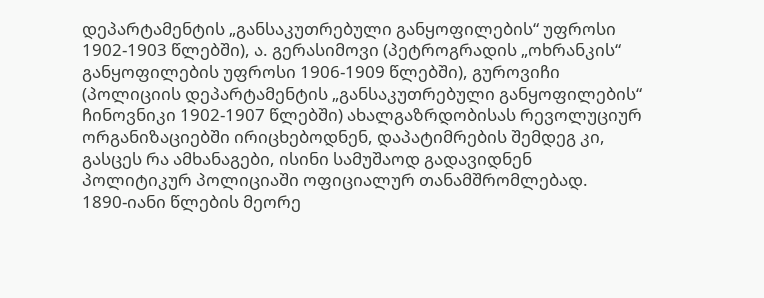დეპარტამენტის „განსაკუთრებული განყოფილების“ უფროსი 1902-1903 წლებში), ა. გერასიმოვი (პეტროგრადის „ოხრანკის“ განყოფილების უფროსი 1906-1909 წლებში), გუროვიჩი (პოლიციის დეპარტამენტის „განსაკუთრებული განყოფილების“ ჩინოვნიკი 1902-1907 წლებში) ახალგაზრდობისას რევოლუციურ ორგანიზაციებში ირიცხებოდნენ, დაპატიმრების შემდეგ კი, გასცეს რა ამხანაგები, ისინი სამუშაოდ გადავიდნენ პოლიტიკურ პოლიციაში ოფიციალურ თანამშრომლებად.
1890-იანი წლების მეორე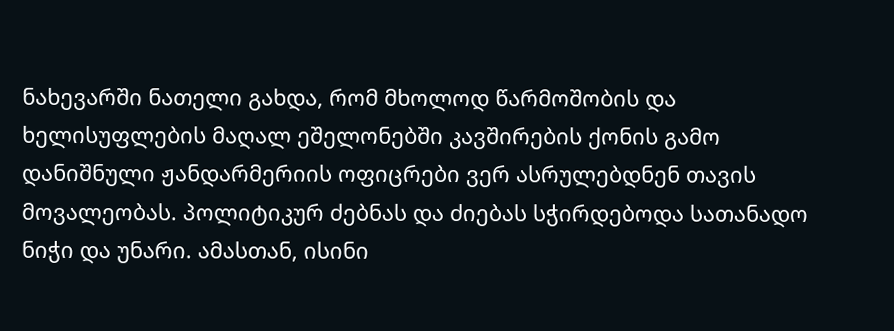ნახევარში ნათელი გახდა, რომ მხოლოდ წარმოშობის და ხელისუფლების მაღალ ეშელონებში კავშირების ქონის გამო დანიშნული ჟანდარმერიის ოფიცრები ვერ ასრულებდნენ თავის მოვალეობას. პოლიტიკურ ძებნას და ძიებას სჭირდებოდა სათანადო ნიჭი და უნარი. ამასთან, ისინი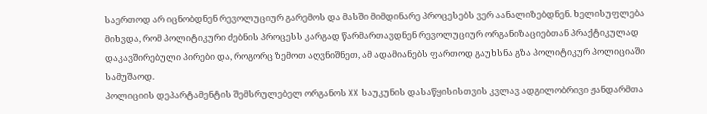საერთოდ არ იცნობდნენ რევოლუციურ გარემოს და მასში მიმდინარე პროცესებს ვერ აანალიზებდნენ. ხელისუფლება მიხვდა, რომ პოლიტიკური ძებნის პროცესს კარგად წარმართავდნენ რევოლუციურ ორგანიზაციებთან პრაქტიკულად დაკავშირებული პირები და, როგორც ზემოთ აღვნიშნეთ, ამ ადამიანებს ფართოდ გაუხსნა გზა პოლიტიკურ პოლიციაში სამუშაოდ.
პოლიციის დეპარტამენტის შემსრულებელ ორგანოს XX საუკუნის დასაწყისისთვის კვლავ ადგილობრივი ჟანდარმთა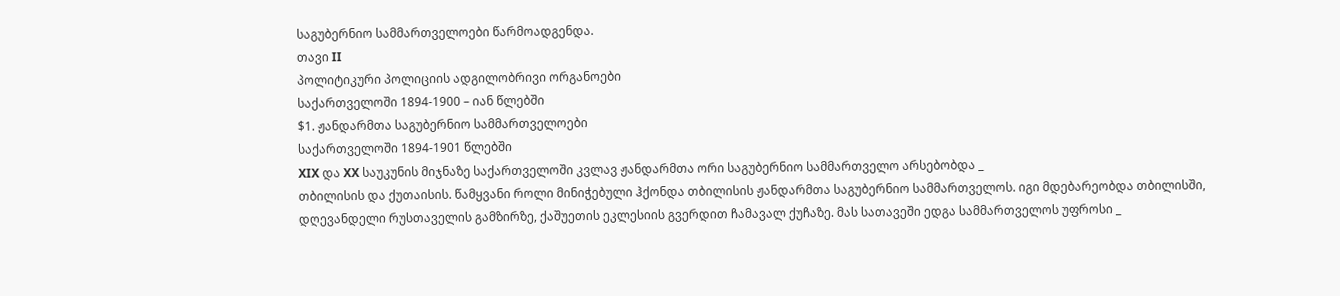საგუბერნიო სამმართველოები წარმოადგენდა.
თავი II
პოლიტიკური პოლიციის ადგილობრივი ორგანოები
საქართველოში 1894-1900 – იან წლებში
$1. ჟანდარმთა საგუბერნიო სამმართველოები
საქართველოში 1894-1901 წლებში
XIX და XX საუკუნის მიჯნაზე საქართველოში კვლავ ჟანდარმთა ორი საგუბერნიო სამმართველო არსებობდა _
თბილისის და ქუთაისის. წამყვანი როლი მინიჭებული ჰქონდა თბილისის ჟანდარმთა საგუბერნიო სამმართველოს. იგი მდებარეობდა თბილისში, დღევანდელი რუსთაველის გამზირზე, ქაშუეთის ეკლესიის გვერდით ჩამავალ ქუჩაზე. მას სათავეში ედგა სამმართველოს უფროსი _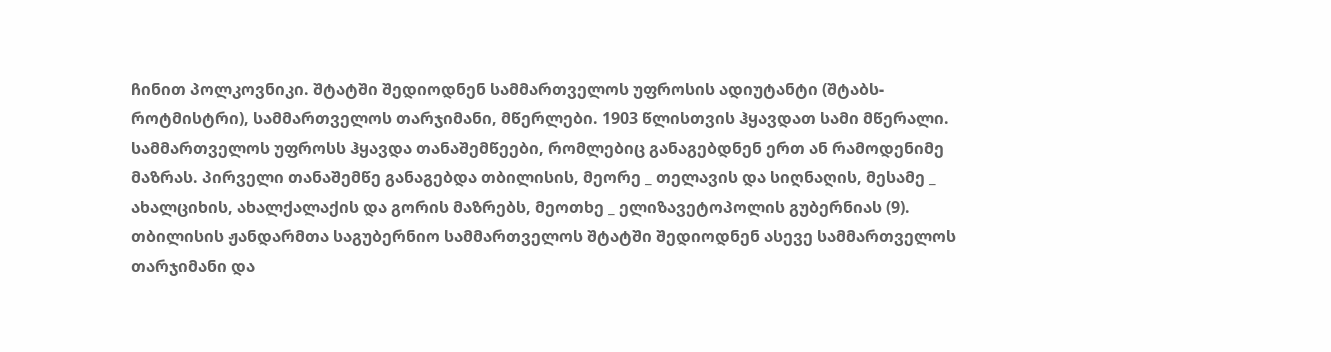ჩინით პოლკოვნიკი. შტატში შედიოდნენ სამმართველოს უფროსის ადიუტანტი (შტაბს-როტმისტრი), სამმართველოს თარჯიმანი, მწერლები. 1903 წლისთვის ჰყავდათ სამი მწერალი. სამმართველოს უფროსს ჰყავდა თანაშემწეები, რომლებიც განაგებდნენ ერთ ან რამოდენიმე მაზრას. პირველი თანაშემწე განაგებდა თბილისის, მეორე _ თელავის და სიღნაღის, მესამე _ ახალციხის, ახალქალაქის და გორის მაზრებს, მეოთხე _ ელიზავეტოპოლის გუბერნიას (9). თბილისის ჟანდარმთა საგუბერნიო სამმართველოს შტატში შედიოდნენ ასევე სამმართველოს თარჯიმანი და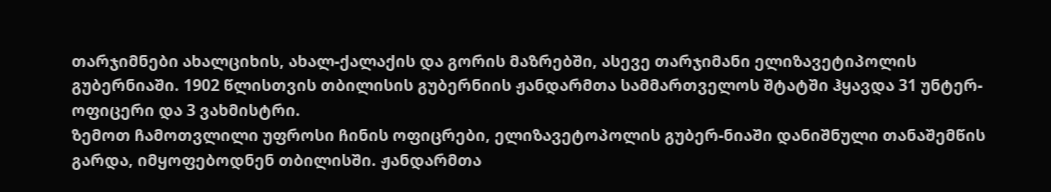თარჯიმნები ახალციხის, ახალ-ქალაქის და გორის მაზრებში, ასევე თარჯიმანი ელიზავეტიპოლის გუბერნიაში. 1902 წლისთვის თბილისის გუბერნიის ჟანდარმთა სამმართველოს შტატში ჰყავდა 31 უნტერ-ოფიცერი და 3 ვახმისტრი.
ზემოთ ჩამოთვლილი უფროსი ჩინის ოფიცრები, ელიზავეტოპოლის გუბერ-ნიაში დანიშნული თანაშემწის გარდა, იმყოფებოდნენ თბილისში. ჟანდარმთა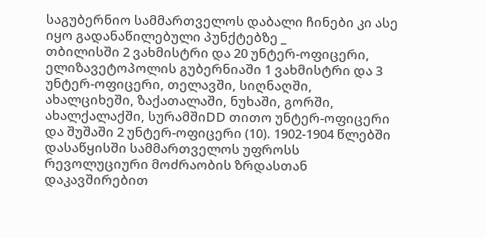საგუბერნიო სამმართველოს დაბალი ჩინები კი ასე იყო გადანაწილებული პუნქტებზე _
თბილისში 2 ვახმისტრი და 20 უნტერ-ოფიცერი, ელიზავეტოპოლის გუბერნიაში 1 ვახმისტრი და 3 უნტერ-ოფიცერი, თელავში, სიღნაღში, ახალციხეში, ზაქათალაში, ნუხაში, გორში, ახალქალაქში, სურამშიDD თითო უნტერ-ოფიცერი და შუშაში 2 უნტერ-ოფიცერი (10). 1902-1904 წლებში დასაწყისში სამმართველოს უფროსს რევოლუციური მოძრაობის ზრდასთან დაკავშირებით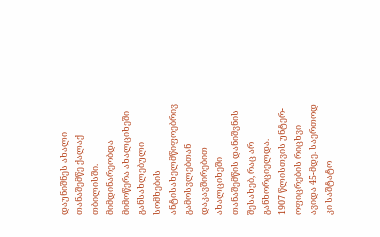დაუნიშნეს ახალი თანაშემწე ქალაქ თბილისში. მიმდინარეობდა მიმოწერა ახალციხეში განსახლებული სომხების ანტისახელმწიფოებრივ გამოსვლებთან დაკავშირებით ახალციხეში თანაშემწის დანიშვნის შესახებ, რაც არ განხორციელდა.
1907 წლისთვის უნტერ-ოფიცრების რიცხვი ავიდა 45-მდე. საერთოდ კი საშტატო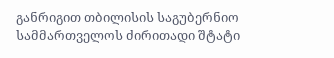განრიგით თბილისის საგუბერნიო სამმართველოს ძირითადი შტატი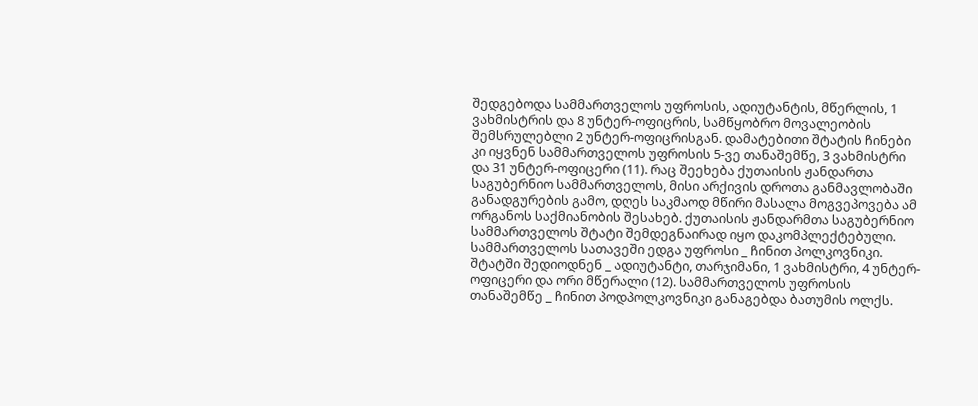შედგებოდა სამმართველოს უფროსის, ადიუტანტის, მწერლის, 1 ვახმისტრის და 8 უნტერ-ოფიცრის, სამწყობრო მოვალეობის შემსრულებლი 2 უნტერ-ოფიცრისგან. დამატებითი შტატის ჩინები კი იყვნენ სამმართველოს უფროსის 5-ვე თანაშემწე, 3 ვახმისტრი და 31 უნტერ-ოფიცერი (11). რაც შეეხება ქუთაისის ჟანდართა საგუბერნიო სამმართველოს, მისი არქივის დროთა განმავლობაში განადგურების გამო, დღეს საკმაოდ მწირი მასალა მოგვეპოვება ამ ორგანოს საქმიანობის შესახებ. ქუთაისის ჟანდარმთა საგუბერნიო სამმართველოს შტატი შემდეგნაირად იყო დაკომპლექტებული. სამმართველოს სათავეში ედგა უფროსი _ ჩინით პოლკოვნიკი. შტატში შედიოდნენ _ ადიუტანტი, თარჯიმანი, 1 ვახმისტრი, 4 უნტერ-ოფიცერი და ორი მწერალი (12). სამმართველოს უფროსის თანაშემწე _ ჩინით პოდპოლკოვნიკი განაგებდა ბათუმის ოლქს.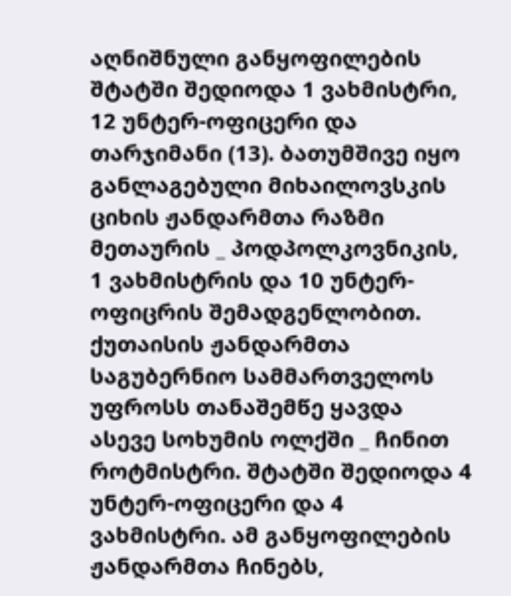აღნიშნული განყოფილების შტატში შედიოდა 1 ვახმისტრი, 12 უნტერ-ოფიცერი და თარჯიმანი (13). ბათუმშივე იყო განლაგებული მიხაილოვსკის ციხის ჟანდარმთა რაზმი მეთაურის _ პოდპოლკოვნიკის, 1 ვახმისტრის და 10 უნტერ-ოფიცრის შემადგენლობით. ქუთაისის ჟანდარმთა საგუბერნიო სამმართველოს უფროსს თანაშემწე ყავდა ასევე სოხუმის ოლქში _ ჩინით როტმისტრი. შტატში შედიოდა 4 უნტერ-ოფიცერი და 4 ვახმისტრი. ამ განყოფილების ჟანდარმთა ჩინებს,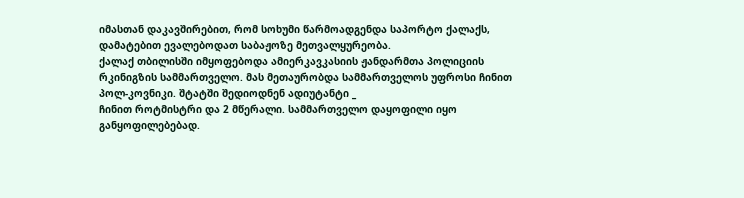იმასთან დაკავშირებით, რომ სოხუმი წარმოადგენდა საპორტო ქალაქს, დამატებით ევალებოდათ საბაჟოზე მეთვალყურეობა.
ქალაქ თბილისში იმყოფებოდა ამიერკავკასიის ჟანდარმთა პოლიციის რკინიგზის სამმართველო. მას მეთაურობდა სამმართველოს უფროსი ჩინით პოლ-კოვნიკი. შტატში შედიოდნენ ადიუტანტი _
ჩინით როტმისტრი და 2 მწერალი. სამმართველო დაყოფილი იყო განყოფილებებად.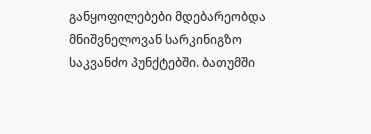განყოფილებები მდებარეობდა მნიშვნელოვან სარკინიგზო საკვანძო პუნქტებში. ბათუმში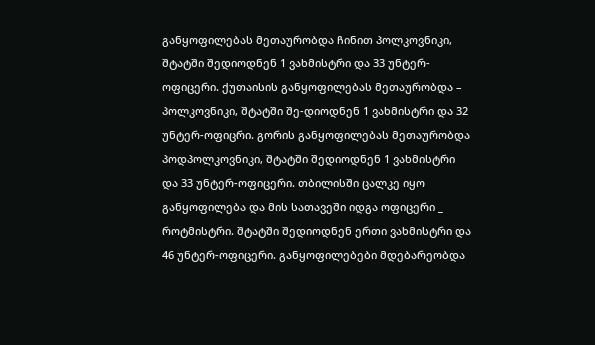განყოფილებას მეთაურობდა ჩინით პოლკოვნიკი, შტატში შედიოდნენ 1 ვახმისტრი და 33 უნტერ-ოფიცერი. ქუთაისის განყოფილებას მეთაურობდა – პოლკოვნიკი, შტატში შე-დიოდნენ 1 ვახმისტრი და 32 უნტერ-ოფიცრი. გორის განყოფილებას მეთაურობდა პოდპოლკოვნიკი, შტატში შედიოდნენ 1 ვახმისტრი და 33 უნტერ-ოფიცერი. თბილისში ცალკე იყო განყოფილება და მის სათავეში იდგა ოფიცერი _ როტმისტრი. შტატში შედიოდნენ ერთი ვახმისტრი და 46 უნტერ-ოფიცერი. განყოფილებები მდებარეობდა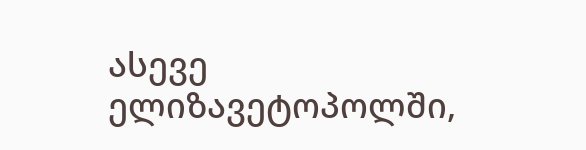ასევე ელიზავეტოპოლში,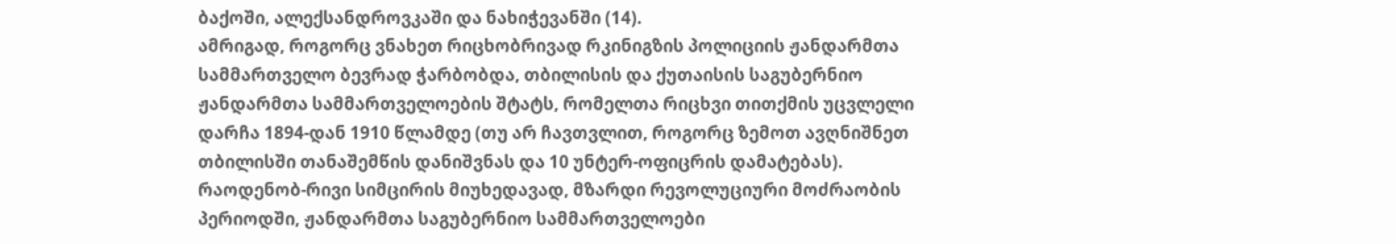ბაქოში, ალექსანდროვკაში და ნახიჭევანში (14).
ამრიგად, როგორც ვნახეთ რიცხობრივად რკინიგზის პოლიციის ჟანდარმთა სამმართველო ბევრად ჭარბობდა, თბილისის და ქუთაისის საგუბერნიო ჟანდარმთა სამმართველოების შტატს, რომელთა რიცხვი თითქმის უცვლელი დარჩა 1894-დან 1910 წლამდე (თუ არ ჩავთვლით, როგორც ზემოთ ავღნიშნეთ თბილისში თანაშემწის დანიშვნას და 10 უნტერ-ოფიცრის დამატებას).
რაოდენობ-რივი სიმცირის მიუხედავად, მზარდი რევოლუციური მოძრაობის პერიოდში, ჟანდარმთა საგუბერნიო სამმართველოები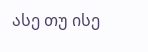ასე თუ ისე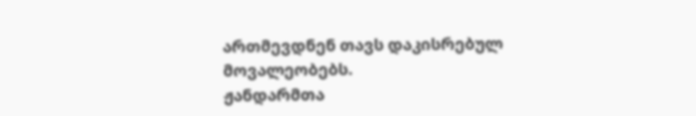ართმევდნენ თავს დაკისრებულ მოვალეობებს.
ჟანდარმთა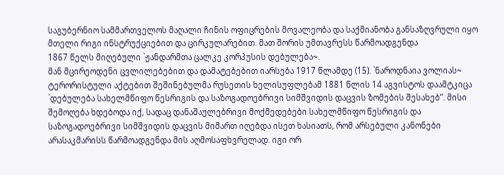საგუბერნიო სამმართველოს მაღალი ჩინის ოფიცრების მოვალეობა და საქმიანობა განსაზღვრული იყო მთელი რიგი ინსტრუქციებით და ცირკულარებით. მათ შორის უმთავრესს წარმოადგენდა
1867 წელს მიღებული `ჟანდარმთა ცალკე კორპუსის დებულება~.
მან მცირეოდენი ცვლილებებით და დამატებებით იარსება 1917 წლამდე (15). `ნაროდნაია ვოლიას~ ტერორისტული აქტებით შეშინებულმა რუსეთის ხელისუფლებამ 1881 წლის 14 აგვისტოს დაამტკიცა `დებულება სახელმწიფო წესრიგის და საზოგადოებრივი სიმშვიდის დაცვის ზომების შესახებ“. მისი შემოღება ხდებოდა იქ, სადაც დანაშაულებრივი მოქმედებები სახელმწიფო წესრიგის და საზოგადოებრივი სიმშვიდის დაცვის მიმართ იღებდა ისეთ ხასიათს, რომ არსებული კანონები არასაკმარისს წარმოადგენდა მის აღმოსაფხვრელად. იგი ორ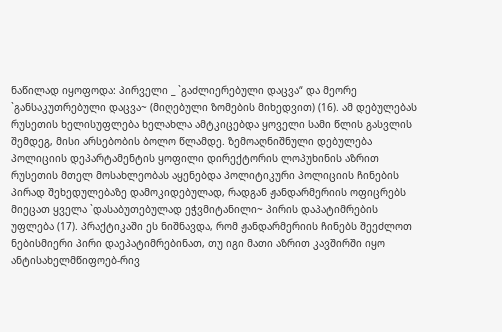ნაწილად იყოფოდა: პირველი _ `გაძლიერებული დაცვა“ და მეორე `განსაკუთრებული დაცვა~ (მიღებული ზომების მიხედვით) (16). ამ დებულებას რუსეთის ხელისუფლება ხელახლა ამტკიცებდა ყოველი სამი წლის გასვლის შემდეგ, მისი არსებობის ბოლო წლამდე. ზემოაღნიშნული დებულება პოლიციის დეპარტამენტის ყოფილი დირექტორის ლოპუხინის აზრით რუსეთის მთელ მოსახლეობას აყენებდა პოლიტიკური პოლიციის ჩინების პირად შეხედულებაზე დამოკიდებულად, რადგან ჟანდარმერიის ოფიცრებს მიეცათ ყველა `დასაბუთებულად ეჭვმიტანილი~ პირის დაპატიმრების უფლება (17). პრაქტიკაში ეს ნიშნავდა, რომ ჟანდარმერიის ჩინებს შეეძლოთ ნებისმიერი პირი დაეპატიმრებინათ, თუ იგი მათი აზრით კავშირში იყო ანტისახელმწიფოებ-რივ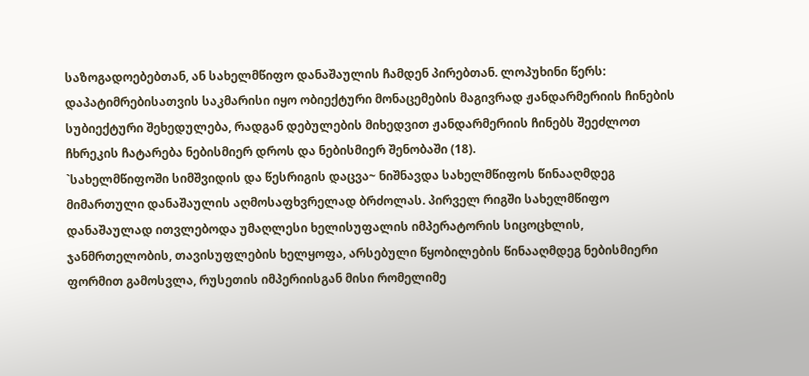საზოგადოებებთან, ან სახელმწიფო დანაშაულის ჩამდენ პირებთან. ლოპუხინი წერს: დაპატიმრებისათვის საკმარისი იყო ობიექტური მონაცემების მაგივრად ჟანდარმერიის ჩინების სუბიექტური შეხედულება, რადგან დებულების მიხედვით ჟანდარმერიის ჩინებს შეეძლოთ ჩხრეკის ჩატარება ნებისმიერ დროს და ნებისმიერ შენობაში (18).
`სახელმწიფოში სიმშვიდის და წესრიგის დაცვა~ ნიშნავდა სახელმწიფოს წინააღმდეგ მიმართული დანაშაულის აღმოსაფხვრელად ბრძოლას. პირველ რიგში სახელმწიფო დანაშაულად ითვლებოდა უმაღლესი ხელისუფალის იმპერატორის სიცოცხლის, ჯანმრთელობის, თავისუფლების ხელყოფა, არსებული წყობილების წინააღმდეგ ნებისმიერი ფორმით გამოსვლა, რუსეთის იმპერიისგან მისი რომელიმე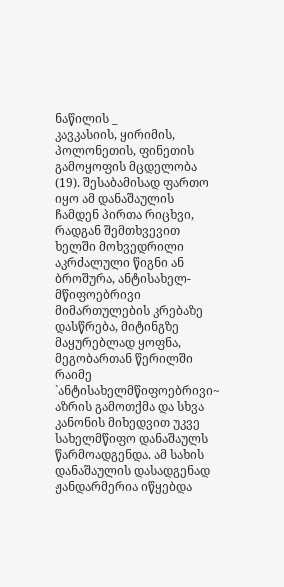ნაწილის _
კავკასიის, ყირიმის, პოლონეთის, ფინეთის გამოყოფის მცდელობა (19). შესაბამისად ფართო იყო ამ დანაშაულის ჩამდენ პირთა რიცხვი, რადგან შემთხვევით ხელში მოხვედრილი აკრძალული წიგნი ან ბროშურა, ანტისახელ-მწიფოებრივი მიმართულების კრებაზე დასწრება, მიტინგზე მაყურებლად ყოფნა, მეგობართან წერილში რაიმე `ანტისახელმწიფოებრივი~ აზრის გამოთქმა და სხვა კანონის მიხედვით უკვე სახელმწიფო დანაშაულს წარმოადგენდა. ამ სახის დანაშაულის დასადგენად ჟანდარმერია იწყებდა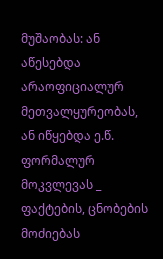მუშაობას: ან აწესებდა არაოფიციალურ მეთვალყურეობას, ან იწყებდა ე.წ. ფორმალურ მოკვლევას _
ფაქტების, ცნობების მოძიებას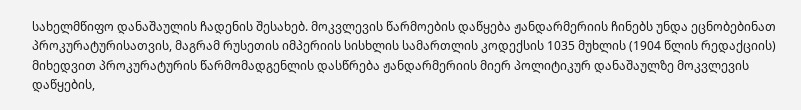სახელმწიფო დანაშაულის ჩადენის შესახებ. მოკვლევის წარმოების დაწყება ჟანდარმერიის ჩინებს უნდა ეცნობებინათ პროკურატურისათვის, მაგრამ რუსეთის იმპერიის სისხლის სამართლის კოდექსის 1035 მუხლის (1904 წლის რედაქციის) მიხედვით პროკურატურის წარმომადგენლის დასწრება ჟანდარმერიის მიერ პოლიტიკურ დანაშაულზე მოკვლევის დაწყების,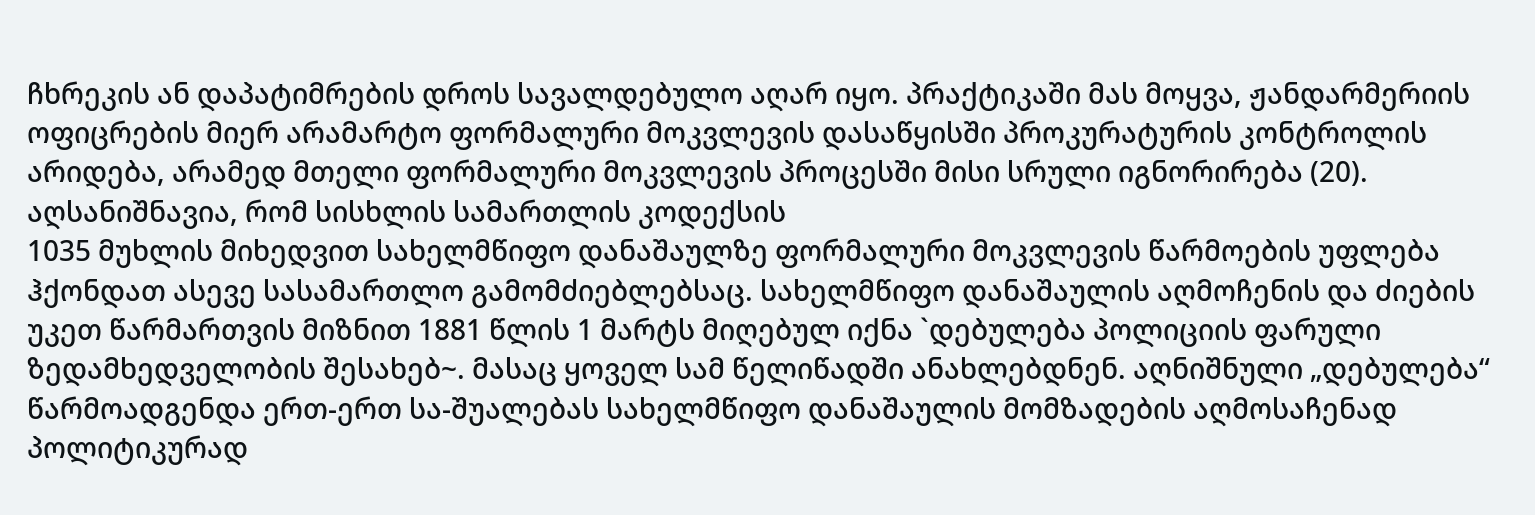ჩხრეკის ან დაპატიმრების დროს სავალდებულო აღარ იყო. პრაქტიკაში მას მოყვა, ჟანდარმერიის ოფიცრების მიერ არამარტო ფორმალური მოკვლევის დასაწყისში პროკურატურის კონტროლის არიდება, არამედ მთელი ფორმალური მოკვლევის პროცესში მისი სრული იგნორირება (20).
აღსანიშნავია, რომ სისხლის სამართლის კოდექსის
1035 მუხლის მიხედვით სახელმწიფო დანაშაულზე ფორმალური მოკვლევის წარმოების უფლება ჰქონდათ ასევე სასამართლო გამომძიებლებსაც. სახელმწიფო დანაშაულის აღმოჩენის და ძიების უკეთ წარმართვის მიზნით 1881 წლის 1 მარტს მიღებულ იქნა `დებულება პოლიციის ფარული ზედამხედველობის შესახებ~. მასაც ყოველ სამ წელიწადში ანახლებდნენ. აღნიშნული „დებულება“ წარმოადგენდა ერთ-ერთ სა-შუალებას სახელმწიფო დანაშაულის მომზადების აღმოსაჩენად პოლიტიკურად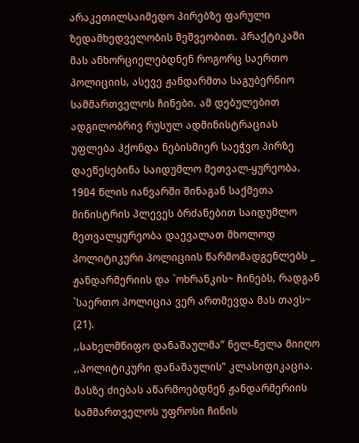არაკეთილსაიმედო პირებზე ფარული ზედამხედველობის მეშვეობით. პრაქტიკაში მას ანხორციელებდნენ როგორც საერთო პოლიციის, ასევე ჟანდარმთა საგუბერნიო სამმართველოს ჩინები. ამ დებულებით ადგილობრივ რუსულ ადმინისტრაციას უფლება ჰქონდა ნებისმიერ საეჭვო პირზე დაეწესებინა საიდუმლო მეთვალ-ყურეობა.
1904 წლის იანვარში შინაგან საქმეთა მინისტრის პლევეს ბრძანებით საიდუმლო მეთვალყურეობა დაევალათ მხოლოდ პოლიტიკური პოლიციის წარმომადგენლებს _ ჟანდარმერიის და `ოხრანკის~ ჩინებს, რადგან `საერთო პოლიცია ვერ ართმევდა მას თავს~ (21).
,,სახელმწიფო დანაშაულმა’’ ნელ-ნელა მიიღო ,,პოლიტიკური დანაშაულის’’ კლასიფიკაცია. მასზე ძიებას აწარმოებდნენ ჟანდარმერიის სამმართველოს უფროსი ჩინის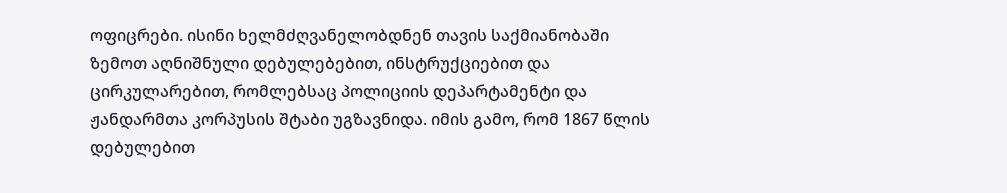ოფიცრები. ისინი ხელმძღვანელობდნენ თავის საქმიანობაში ზემოთ აღნიშნული დებულებებით, ინსტრუქციებით და ცირკულარებით, რომლებსაც პოლიციის დეპარტამენტი და ჟანდარმთა კორპუსის შტაბი უგზავნიდა. იმის გამო, რომ 1867 წლის დებულებით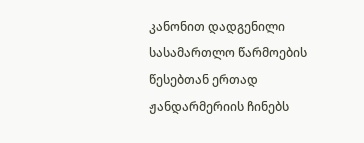კანონით დადგენილი სასამართლო წარმოების წესებთან ერთად ჟანდარმერიის ჩინებს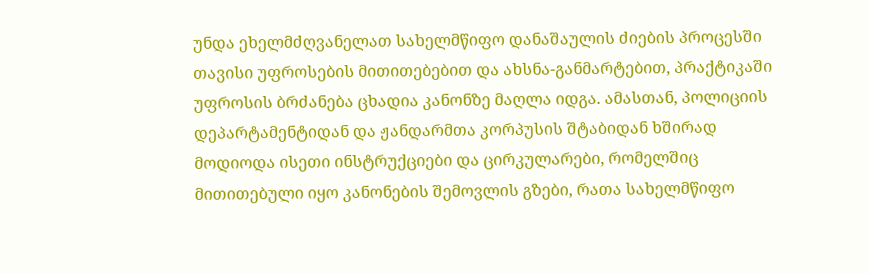უნდა ეხელმძღვანელათ სახელმწიფო დანაშაულის ძიების პროცესში თავისი უფროსების მითითებებით და ახსნა-განმარტებით, პრაქტიკაში უფროსის ბრძანება ცხადია კანონზე მაღლა იდგა. ამასთან, პოლიციის დეპარტამენტიდან და ჟანდარმთა კორპუსის შტაბიდან ხშირად მოდიოდა ისეთი ინსტრუქციები და ცირკულარები, რომელშიც მითითებული იყო კანონების შემოვლის გზები, რათა სახელმწიფო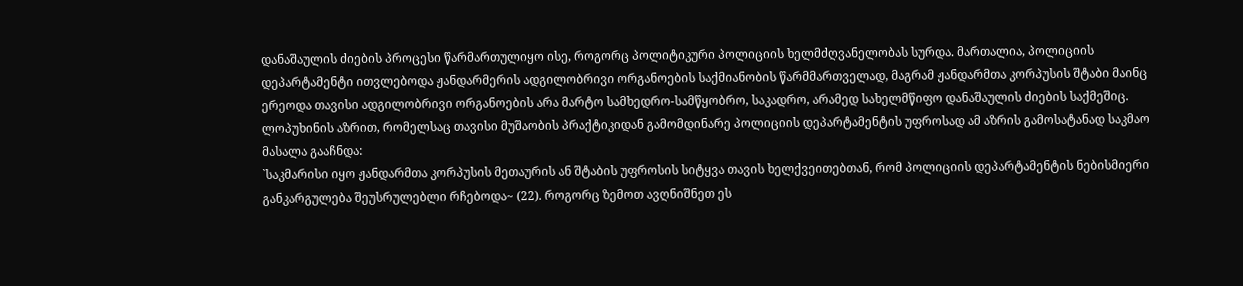დანაშაულის ძიების პროცესი წარმართულიყო ისე, როგორც პოლიტიკური პოლიციის ხელმძღვანელობას სურდა. მართალია, პოლიციის დეპარტამენტი ითვლებოდა ჟანდარმერის ადგილობრივი ორგანოების საქმიანობის წარმმართველად, მაგრამ ჟანდარმთა კორპუსის შტაბი მაინც ერეოდა თავისი ადგილობრივი ორგანოების არა მარტო სამხედრო-სამწყობრო, საკადრო, არამედ სახელმწიფო დანაშაულის ძიების საქმეშიც. ლოპუხინის აზრით, რომელსაც თავისი მუშაობის პრაქტიკიდან გამომდინარე პოლიციის დეპარტამენტის უფროსად ამ აზრის გამოსატანად საკმაო მასალა გააჩნდა:
`საკმარისი იყო ჟანდარმთა კორპუსის მეთაურის ან შტაბის უფროსის სიტყვა თავის ხელქვეითებთან, რომ პოლიციის დეპარტამენტის ნებისმიერი განკარგულება შეუსრულებლი რჩებოდა~ (22). როგორც ზემოთ ავღნიშნეთ ეს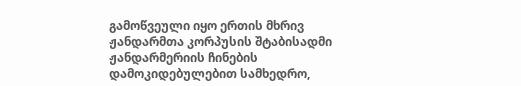გამოწვეული იყო ერთის მხრივ ჟანდარმთა კორპუსის შტაბისადმი ჟანდარმერიის ჩინების დამოკიდებულებით სამხედრო,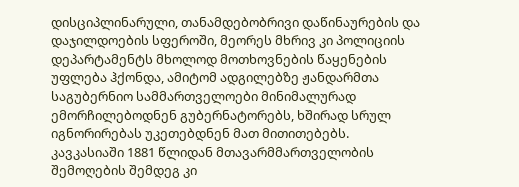დისციპლინარული, თანამდებობრივი დაწინაურების და დაჯილდოების სფეროში, მეორეს მხრივ კი პოლიციის დეპარტამენტს მხოლოდ მოთხოვნების წაყენების უფლება ჰქონდა, ამიტომ ადგილებზე ჟანდარმთა საგუბერნიო სამმართველოები მინიმალურად ემორჩილებოდნენ გუბერნატორებს, ხშირად სრულ იგნორირებას უკეთებდნენ მათ მითითებებს. კავკასიაში 1881 წლიდან მთავარმმართველობის შემოღების შემდეგ კი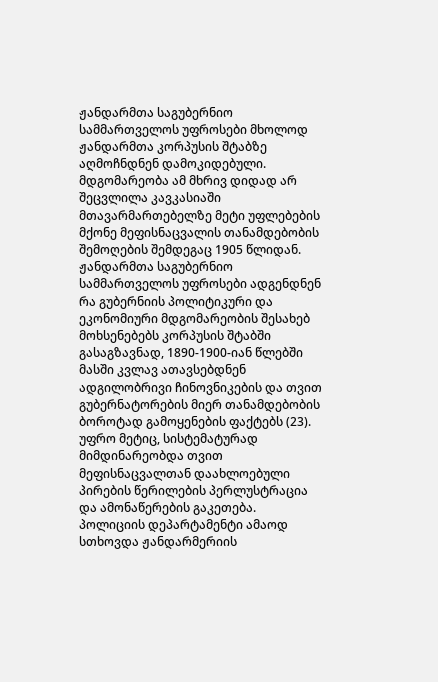ჟანდარმთა საგუბერნიო სამმართველოს უფროსები მხოლოდ ჟანდარმთა კორპუსის შტაბზე აღმოჩნდნენ დამოკიდებული. მდგომარეობა ამ მხრივ დიდად არ შეცვლილა კავკასიაში მთავარმართებელზე მეტი უფლებების მქონე მეფისნაცვალის თანამდებობის შემოღების შემდეგაც 1905 წლიდან. ჟანდარმთა საგუბერნიო სამმართველოს უფროსები ადგენდნენ რა გუბერნიის პოლიტიკური და ეკონომიური მდგომარეობის შესახებ მოხსენებებს კორპუსის შტაბში გასაგზავნად, 1890-1900-იან წლებში მასში კვლავ ათავსებდნენ ადგილობრივი ჩინოვნიკების და თვით გუბერნატორების მიერ თანამდებობის ბოროტად გამოყენების ფაქტებს (23). უფრო მეტიც, სისტემატურად მიმდინარეობდა თვით მეფისნაცვალთან დაახლოებული პირების წერილების პერლუსტრაცია და ამონაწერების გაკეთება.
პოლიციის დეპარტამენტი ამაოდ სთხოვდა ჟანდარმერიის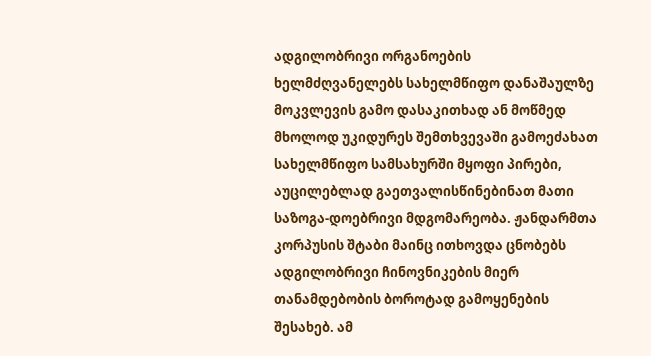ადგილობრივი ორგანოების
ხელმძღვანელებს სახელმწიფო დანაშაულზე მოკვლევის გამო დასაკითხად ან მოწმედ მხოლოდ უკიდურეს შემთხვევაში გამოეძახათ სახელმწიფო სამსახურში მყოფი პირები, აუცილებლად გაეთვალისწინებინათ მათი საზოგა-დოებრივი მდგომარეობა. ჟანდარმთა კორპუსის შტაბი მაინც ითხოვდა ცნობებს ადგილობრივი ჩინოვნიკების მიერ თანამდებობის ბოროტად გამოყენების შესახებ. ამ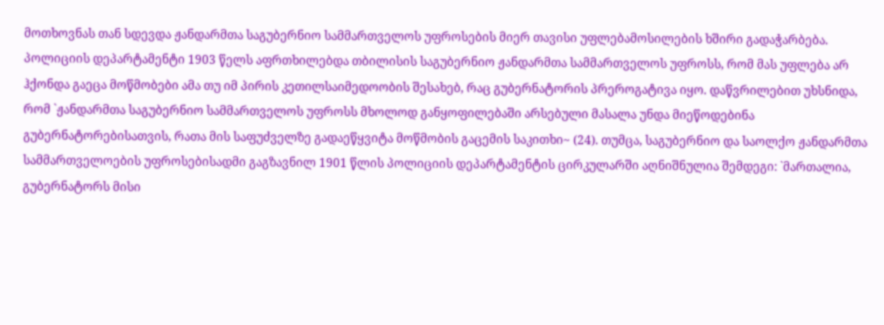მოთხოვნას თან სდევდა ჟანდარმთა საგუბერნიო სამმართველოს უფროსების მიერ თავისი უფლებამოსილების ხშირი გადაჭარბება. პოლიციის დეპარტამენტი 1903 წელს აფრთხილებდა თბილისის საგუბერნიო ჟანდარმთა სამმართველოს უფროსს, რომ მას უფლება არ ჰქონდა გაეცა მოწმობები ამა თუ იმ პირის კეთილსაიმედოობის შესახებ, რაც გუბერნატორის პრეროგატივა იყო. დაწვრილებით უხსნიდა, რომ `ჟანდარმთა საგუბერნიო სამმართველოს უფროსს მხოლოდ განყოფილებაში არსებული მასალა უნდა მიეწოდებინა გუბერნატორებისათვის, რათა მის საფუძველზე გადაეწყვიტა მოწმობის გაცემის საკითხი~ (24). თუმცა, საგუბერნიო და საოლქო ჟანდარმთა სამმართველოების უფროსებისადმი გაგზავნილ 1901 წლის პოლიციის დეპარტამენტის ცირკულარში აღნიშნულია შემდეგი: `მართალია, გუბერნატორს მისი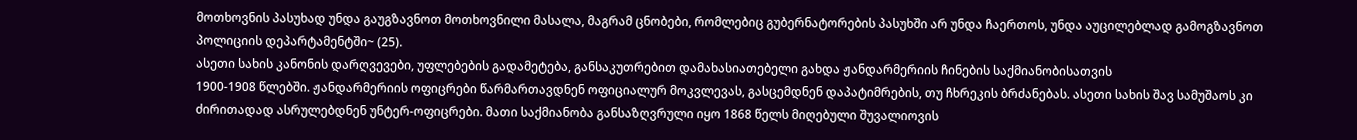მოთხოვნის პასუხად უნდა გაუგზავნოთ მოთხოვნილი მასალა, მაგრამ ცნობები, რომლებიც გუბერნატორების პასუხში არ უნდა ჩაერთოს, უნდა აუცილებლად გამოგზავნოთ პოლიციის დეპარტამენტში~ (25).
ასეთი სახის კანონის დარღვევები, უფლებების გადამეტება, განსაკუთრებით დამახასიათებელი გახდა ჟანდარმერიის ჩინების საქმიანობისათვის
1900-1908 წლებში. ჟანდარმერიის ოფიცრები წარმართავდნენ ოფიციალურ მოკვლევას, გასცემდნენ დაპატიმრების, თუ ჩხრეკის ბრძანებას. ასეთი სახის შავ სამუშაოს კი ძირითადად ასრულებდნენ უნტერ-ოფიცრები. მათი საქმიანობა განსაზღვრული იყო 1868 წელს მიღებული შუვალიოვის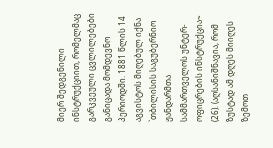მიერ შედგენილი ინსტრუქციით, რომელმაც გარკვეული ცვლილებები განიცადა მომდევნო პერიოდში. 1881 წლის 14 აგვისტოს მიღებულ იქნა `თბილისის საგუბერნიო ჟანდარმთა სამმართველოს უნტერ-ოფიცრების ინსტრუქცია~ (26). (აღსანიშნავია, რომ ზუსტად ამ დღეს მიიღეს ზემოთ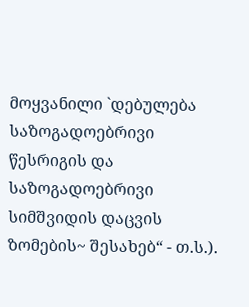მოყვანილი `დებულება საზოგადოებრივი წესრიგის და საზოგადოებრივი სიმშვიდის დაცვის ზომების~ შესახებ“ - თ.ს.).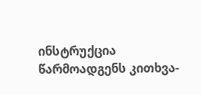ინსტრუქცია წარმოადგენს კითხვა-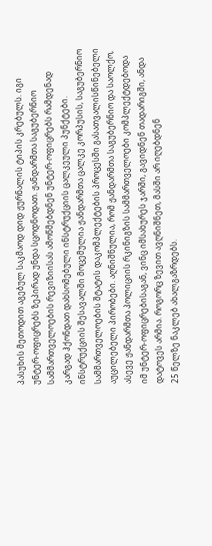პასუხის მეთოდით აგებულ საკმაოდ დიდ ჟურნალის ტიპის კრებულს. იგი უნტერ-ოფიცრებს ზეპირად უნდა სცოდნოდათ. ჟანდარმთა საგუბერნიო სამმართველოების რევიზიისას ამოწმებდნენ უნტერ-ოფიცრებს რამდენად კარგად ჰქონდათ დახსომებული ინსტრუქციის ცალკეული პუნქტები.
ინსტრუქციის შესავალში მოცემულია ჟანდარმთა ცალკე კორპუსის, საგუბერნიო სამმართველოების შტატის დაკომპლექტების პროცესში გასათვალისწინებელი აუცილებელი პირობები. აღნიშნულია, რომ ჟანდარმთა საგუბერნიო და საოლქო, ასევე ჟანდარმთა პოლიციის რკინიგზის სამმართველოები კომპლექტდებოდა იმ უნტერ-ოფიცრებისაგან, ვინც იმსახურეს ჯარში, გავიდნენ თადარიგში, ანდა დატოვეს არმია. როგორც ზევით ავღნიშნეთ, მასში არ იღებდნენ
25 წელზე ნაკლებ ახალგაზრდებს.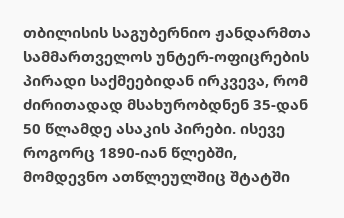თბილისის საგუბერნიო ჟანდარმთა სამმართველოს უნტერ-ოფიცრების პირადი საქმეებიდან ირკვევა, რომ ძირითადად მსახურობდნენ 35-დან 50 წლამდე ასაკის პირები. ისევე როგორც 1890-იან წლებში, მომდევნო ათწლეულშიც შტატში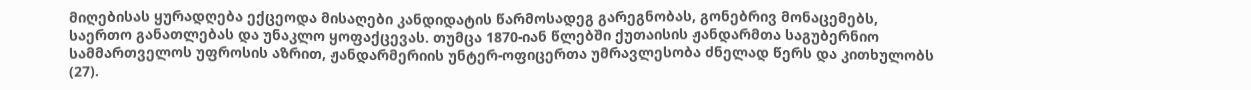მიღებისას ყურადღება ექცეოდა მისაღები კანდიდატის წარმოსადეგ გარეგნობას, გონებრივ მონაცემებს, საერთო განათლებას და უნაკლო ყოფაქცევას. თუმცა 1870-იან წლებში ქუთაისის ჟანდარმთა საგუბერნიო სამმართველოს უფროსის აზრით, ჟანდარმერიის უნტერ-ოფიცერთა უმრავლესობა ძნელად წერს და კითხულობს (27).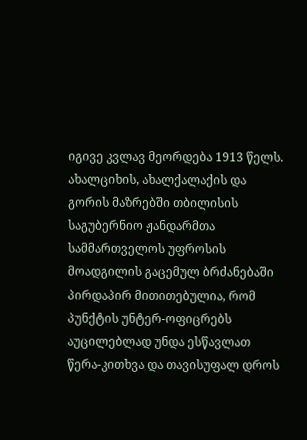იგივე კვლავ მეორდება 1913 წელს. ახალციხის, ახალქალაქის და გორის მაზრებში თბილისის საგუბერნიო ჟანდარმთა სამმართველოს უფროსის მოადგილის გაცემულ ბრძანებაში პირდაპირ მითითებულია, რომ პუნქტის უნტერ-ოფიცრებს აუცილებლად უნდა ესწავლათ წერა-კითხვა და თავისუფალ დროს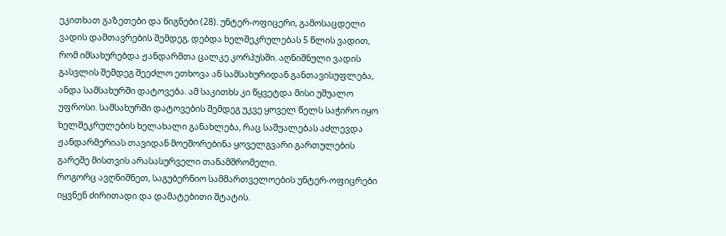ეკითხათ გაზეთები და წიგნები (28). უნტერ-ოფიცერი, გამოსაცდელი ვადის დამთავრების შემდეგ, დებდა ხელშეკრულებას 5 წლის ვადით, რომ იმსახურებდა ჟანდარმთა ცალკე კორპუსში. აღნიშნული ვადის გასვლის შემდეგ შეეძლო ეთხოვა ან სამსახურიდან განთავისუფლება, ანდა სამსახურში დატოვება. ამ საკითხს კი წყვეტდა მისი უშუალო უფროსი. სამსახურში დატოვების შემდეგ უკვე ყოველ წელს საჭირო იყო ხელშეკრულების ხელახალი განახლება, რაც საშუალებას აძლევდა ჟანდარმერიას თავიდან მოეშორებინა ყოველგვარი გართულების გარეშე მისთვის არასასურველი თანამშრომელი.
როგორც ავღნიშნეთ, საგუბერნიო სამმართველოების უნტერ-ოფიცრები იყვნენ ძირითადი და დამატებითი შტატის.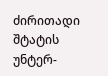ძირითადი შტატის უნტერ-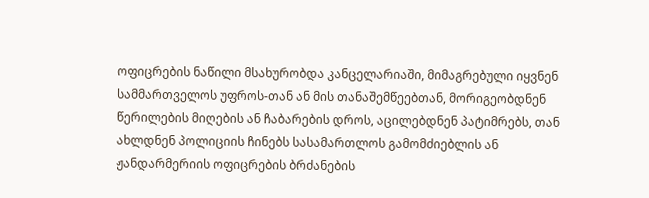ოფიცრების ნაწილი მსახურობდა კანცელარიაში, მიმაგრებული იყვნენ სამმართველოს უფროს-თან ან მის თანაშემწეებთან, მორიგეობდნენ წერილების მიღების ან ჩაბარების დროს, აცილებდნენ პატიმრებს, თან ახლდნენ პოლიციის ჩინებს სასამართლოს გამომძიებლის ან ჟანდარმერიის ოფიცრების ბრძანების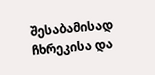შესაბამისად ჩხრეკისა და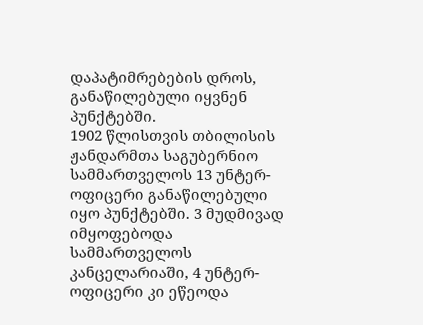დაპატიმრებების დროს, განაწილებული იყვნენ პუნქტებში.
1902 წლისთვის თბილისის ჟანდარმთა საგუბერნიო სამმართველოს 13 უნტერ-ოფიცერი განაწილებული იყო პუნქტებში. 3 მუდმივად იმყოფებოდა სამმართველოს კანცელარიაში, 4 უნტერ-ოფიცერი კი ეწეოდა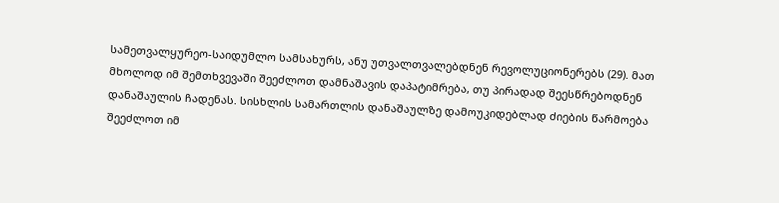სამეთვალყურეო-საიდუმლო სამსახურს, ანუ უთვალთვალებდნენ რევოლუციონერებს (29). მათ მხოლოდ იმ შემთხვევაში შეეძლოთ დამნაშავის დაპატიმრება, თუ პირადად შეესწრებოდნენ დანაშაულის ჩადენას. სისხლის სამართლის დანაშაულზე დამოუკიდებლად ძიების წარმოება შეეძლოთ იმ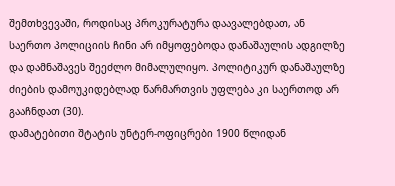შემთხვევაში, როდისაც პროკურატურა დაავალებდათ, ან საერთო პოლიციის ჩინი არ იმყოფებოდა დანაშაულის ადგილზე და დამნაშავეს შეეძლო მიმალულიყო. პოლიტიკურ დანაშაულზე ძიების დამოუკიდებლად წარმართვის უფლება კი საერთოდ არ გააჩნდათ (30).
დამატებითი შტატის უნტერ-ოფიცრები 1900 წლიდან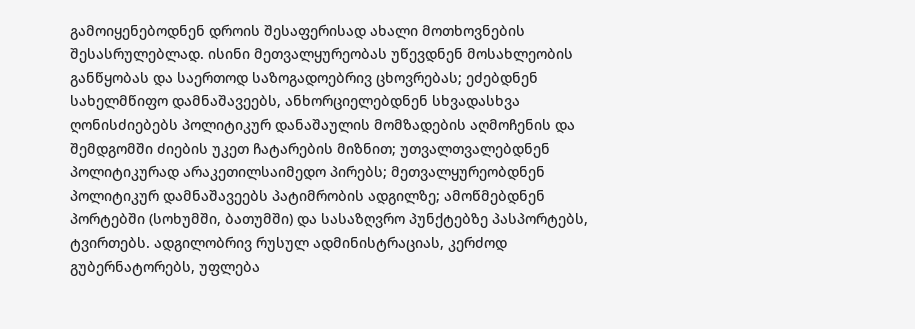გამოიყენებოდნენ დროის შესაფერისად ახალი მოთხოვნების შესასრულებლად. ისინი მეთვალყურეობას უწევდნენ მოსახლეობის განწყობას და საერთოდ საზოგადოებრივ ცხოვრებას; ეძებდნენ სახელმწიფო დამნაშავეებს, ანხორციელებდნენ სხვადასხვა ღონისძიებებს პოლიტიკურ დანაშაულის მომზადების აღმოჩენის და შემდგომში ძიების უკეთ ჩატარების მიზნით; უთვალთვალებდნენ პოლიტიკურად არაკეთილსაიმედო პირებს; მეთვალყურეობდნენ პოლიტიკურ დამნაშავეებს პატიმრობის ადგილზე; ამოწმებდნენ პორტებში (სოხუმში, ბათუმში) და სასაზღვრო პუნქტებზე პასპორტებს, ტვირთებს. ადგილობრივ რუსულ ადმინისტრაციას, კერძოდ გუბერნატორებს, უფლება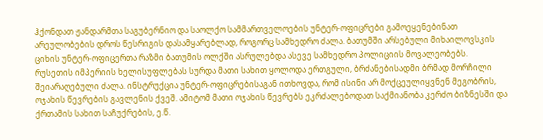ჰქონდათ ჟანდარმთა საგუბერნიო და საოლქო სამმართველოების უნტერ-ოფიცრები გამოეყენებინათ არეულობების დროს წესრიგის დასამყარებლად, როგორც სამხედრო ძალა. ბათუმში არსებული მიხაილოვსკის ციხის უნტერ-ოფიცერთა რაზმი ბათუმის ოლქში ასრულებდა ასევე სამხედრო პოლიციის მოვალეობებს.
რუსეთის იმპერიის ხელისუფლებას სურდა მათი სახით ყოლოდა ერთგული, ბრძანებისადმი ბრმად მორჩილი შეიარაღებული ძალა. ინსტრუქცია უნტერ-ოფიცრებისაგან ითხოვდა, რომ ისინი არ მოქცეულიყვნენ მეგობრის, ოჯახის წევრების გავლენის ქვეშ. ამიტომ მათი ოჯახის წევრებს ეკრძალებოდათ საქმიანობა კერძო ბიზნესში და ქრთამის სახით საჩუქრების, ე.წ.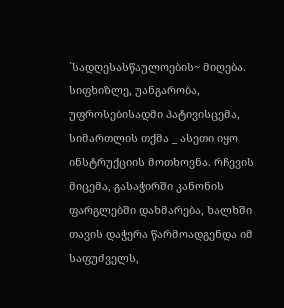`სადღესასწაულოების~ მიღება. სიფხიზლე, უანგარობა, უფროსებისადმი პატივისცემა, სიმართლის თქმა _ ასეთი იყო ინსტრუქციის მოთხოვნა. რჩევის მიცემა, გასაჭირში კანონის ფარგლებში დახმარება, ხალხში თავის დაჭერა წარმოადგენდა იმ საფუძველს,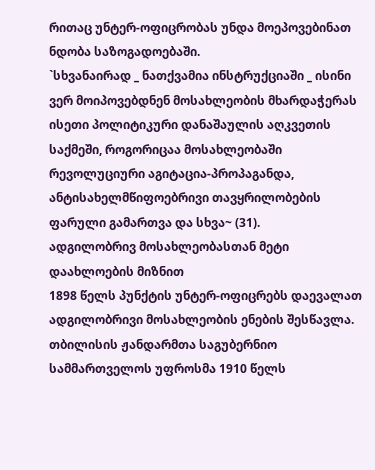რითაც უნტერ-ოფიცრობას უნდა მოეპოვებინათ ნდობა საზოგადოებაში.
`სხვანაირად _ ნათქვამია ინსტრუქციაში _ ისინი ვერ მოიპოვებდნენ მოსახლეობის მხარდაჭერას ისეთი პოლიტიკური დანაშაულის აღკვეთის საქმეში, როგორიცაა მოსახლეობაში რევოლუციური აგიტაცია-პროპაგანდა, ანტისახელმწიფოებრივი თავყრილობების ფარული გამართვა და სხვა~ (31).
ადგილობრივ მოსახლეობასთან მეტი დაახლოების მიზნით
1898 წელს პუნქტის უნტერ-ოფიცრებს დაევალათ ადგილობრივი მოსახლეობის ენების შესწავლა. თბილისის ჟანდარმთა საგუბერნიო სამმართველოს უფროსმა 1910 წელს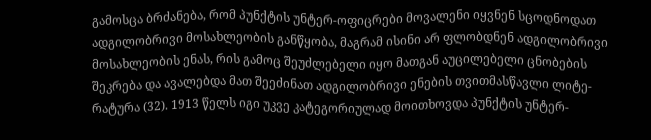გამოსცა ბრძანება, რომ პუნქტის უნტერ-ოფიცრები მოვალენი იყვნენ სცოდნოდათ ადგილობრივი მოსახლეობის განწყობა, მაგრამ ისინი არ ფლობდნენ ადგილობრივი მოსახლეობის ენას, რის გამოც შეუძლებელი იყო მათგან აუცილებელი ცნობების შეკრება და ავალებდა მათ შეეძინათ ადგილობრივი ენების თვითმასწავლი ლიტე-რატურა (32). 1913 წელს იგი უკვე კატეგორიულად მოითხოვდა პუნქტის უნტერ-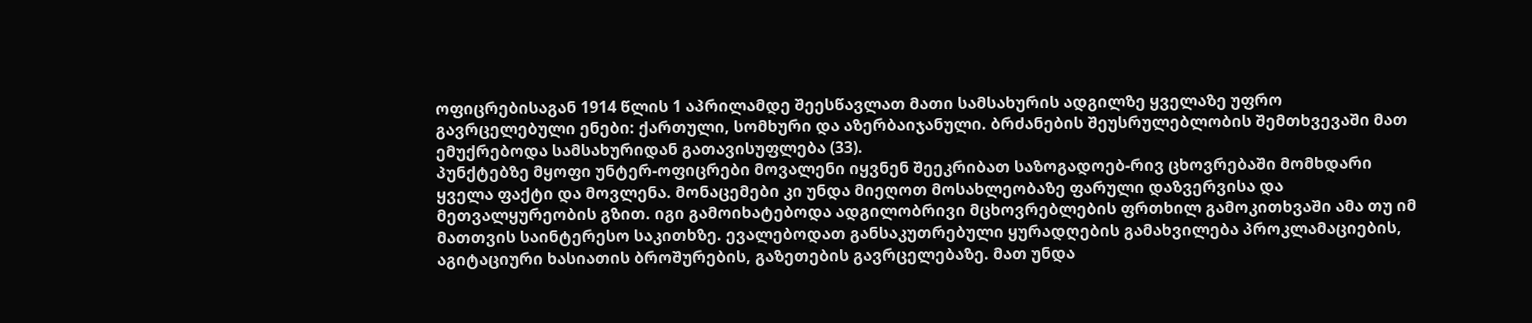ოფიცრებისაგან 1914 წლის 1 აპრილამდე შეესწავლათ მათი სამსახურის ადგილზე ყველაზე უფრო გავრცელებული ენები: ქართული, სომხური და აზერბაიჯანული. ბრძანების შეუსრულებლობის შემთხვევაში მათ ემუქრებოდა სამსახურიდან გათავისუფლება (33).
პუნქტებზე მყოფი უნტერ-ოფიცრები მოვალენი იყვნენ შეეკრიბათ საზოგადოებ-რივ ცხოვრებაში მომხდარი ყველა ფაქტი და მოვლენა. მონაცემები კი უნდა მიეღოთ მოსახლეობაზე ფარული დაზვერვისა და მეთვალყურეობის გზით. იგი გამოიხატებოდა ადგილობრივი მცხოვრებლების ფრთხილ გამოკითხვაში ამა თუ იმ მათთვის საინტერესო საკითხზე. ევალებოდათ განსაკუთრებული ყურადღების გამახვილება პროკლამაციების, აგიტაციური ხასიათის ბროშურების, გაზეთების გავრცელებაზე. მათ უნდა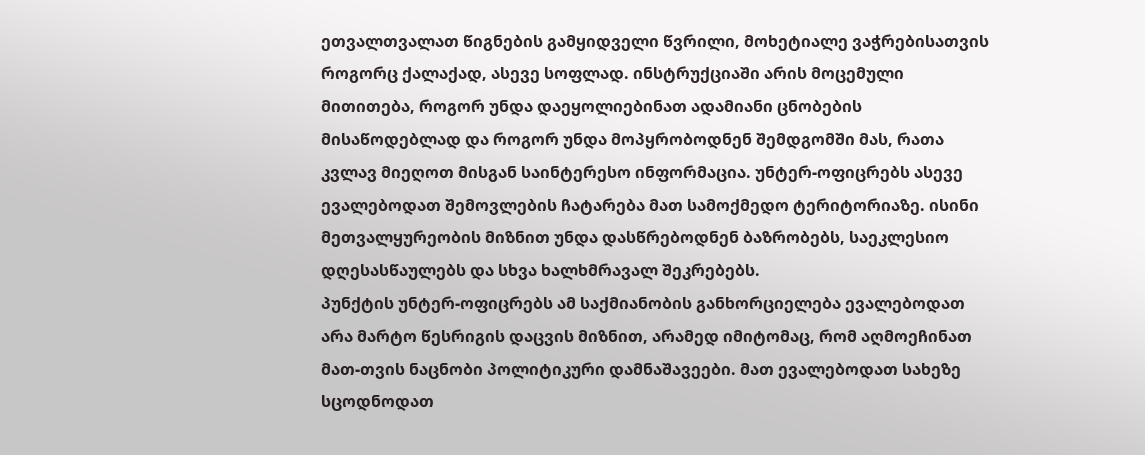ეთვალთვალათ წიგნების გამყიდველი წვრილი, მოხეტიალე ვაჭრებისათვის როგორც ქალაქად, ასევე სოფლად. ინსტრუქციაში არის მოცემული მითითება, როგორ უნდა დაეყოლიებინათ ადამიანი ცნობების მისაწოდებლად და როგორ უნდა მოპყრობოდნენ შემდგომში მას, რათა კვლავ მიეღოთ მისგან საინტერესო ინფორმაცია. უნტერ-ოფიცრებს ასევე ევალებოდათ შემოვლების ჩატარება მათ სამოქმედო ტერიტორიაზე. ისინი მეთვალყურეობის მიზნით უნდა დასწრებოდნენ ბაზრობებს, საეკლესიო დღესასწაულებს და სხვა ხალხმრავალ შეკრებებს.
პუნქტის უნტერ-ოფიცრებს ამ საქმიანობის განხორციელება ევალებოდათ არა მარტო წესრიგის დაცვის მიზნით, არამედ იმიტომაც, რომ აღმოეჩინათ მათ-თვის ნაცნობი პოლიტიკური დამნაშავეები. მათ ევალებოდათ სახეზე სცოდნოდათ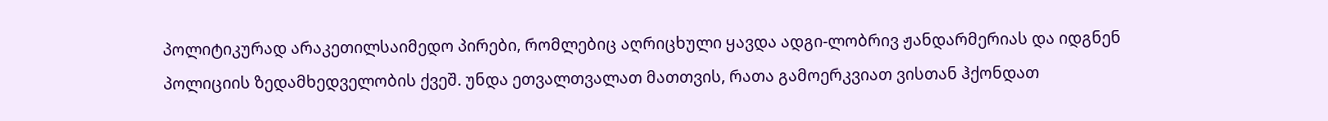პოლიტიკურად არაკეთილსაიმედო პირები, რომლებიც აღრიცხული ყავდა ადგი-ლობრივ ჟანდარმერიას და იდგნენ პოლიციის ზედამხედველობის ქვეშ. უნდა ეთვალთვალათ მათთვის, რათა გამოერკვიათ ვისთან ჰქონდათ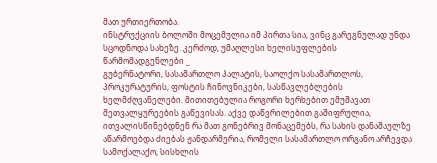მათ ურთიერთობა.
ინსტრუქციის ბოლოში მოცემულია იმ პირთა სია, ვინც გარეგნულად უნდა სცოდნოდა სახეზე. კერძოდ, უმაღლესი ხელისუფლების წარმომადგენლები _
გუბერნატორი, სასამართლო პალატის, საოლქო სასამართლოს, პროკურატურის, ფოსტის ჩინოვნიკები, სასწავლებლების ხელმძღვანელები. მითითებულია როგორი ხერხებით ემუშავათ მეთვალყურეების გაწევისას. აქვე დაწვრილებით გაშიფრულია, ითვალისწინებდნენ რა მათ გონებრივ მონაცემებს, რა სახის დანაშაულზე აწარმოებდა ძიებას ჟანდარმერია, რომელი სასამართლო ორგანო არჩევდა სამოქალაქო, სისხლის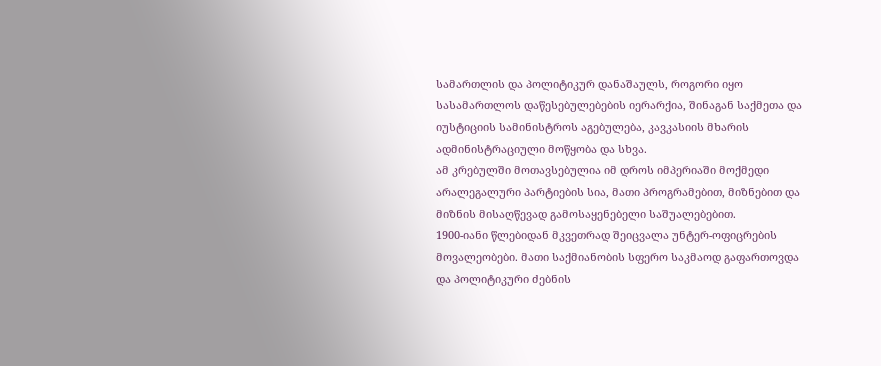სამართლის და პოლიტიკურ დანაშაულს, როგორი იყო სასამართლოს დაწესებულებების იერარქია, შინაგან საქმეთა და იუსტიციის სამინისტროს აგებულება, კავკასიის მხარის ადმინისტრაციული მოწყობა და სხვა.
ამ კრებულში მოთავსებულია იმ დროს იმპერიაში მოქმედი არალეგალური პარტიების სია, მათი პროგრამებით, მიზნებით და მიზნის მისაღწევად გამოსაყენებელი საშუალებებით.
1900-იანი წლებიდან მკვეთრად შეიცვალა უნტერ-ოფიცრების მოვალეობები. მათი საქმიანობის სფერო საკმაოდ გაფართოვდა და პოლიტიკური ძებნის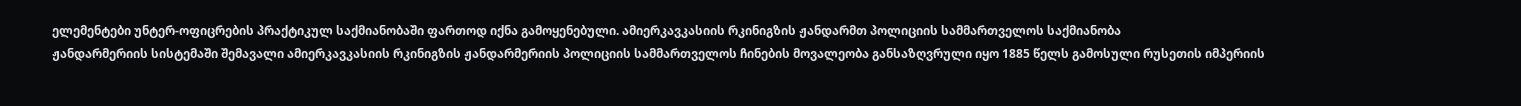ელემენტები უნტერ-ოფიცრების პრაქტიკულ საქმიანობაში ფართოდ იქნა გამოყენებული. ამიერკავკასიის რკინიგზის ჟანდარმთ პოლიციის სამმართველოს საქმიანობა
ჟანდარმერიის სისტემაში შემავალი ამიერკავკასიის რკინიგზის ჟანდარმერიის პოლიციის სამმართველოს ჩინების მოვალეობა განსაზღვრული იყო 1885 წელს გამოსული რუსეთის იმპერიის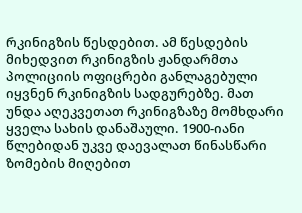რკინიგზის წესდებით. ამ წესდების მიხედვით რკინიგზის ჟანდარმთა პოლიციის ოფიცრები განლაგებული იყვნენ რკინიგზის სადგურებზე. მათ უნდა აღეკვეთათ რკინიგზაზე მომხდარი ყველა სახის დანაშაული. 1900-იანი წლებიდან უკვე დაევალათ წინასწარი ზომების მიღებით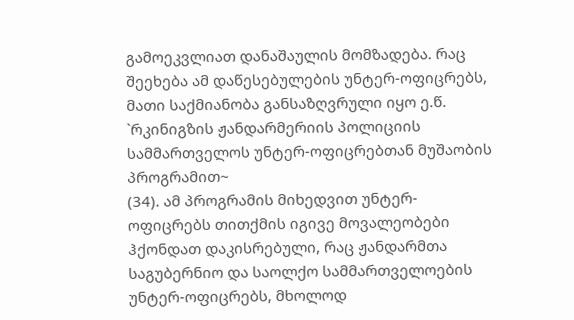გამოეკვლიათ დანაშაულის მომზადება. რაც შეეხება ამ დაწესებულების უნტერ-ოფიცრებს, მათი საქმიანობა განსაზღვრული იყო ე.წ. `რკინიგზის ჟანდარმერიის პოლიციის სამმართველოს უნტერ-ოფიცრებთან მუშაობის პროგრამით~
(34). ამ პროგრამის მიხედვით უნტერ-ოფიცრებს თითქმის იგივე მოვალეობები ჰქონდათ დაკისრებული, რაც ჟანდარმთა საგუბერნიო და საოლქო სამმართველოების უნტერ-ოფიცრებს, მხოლოდ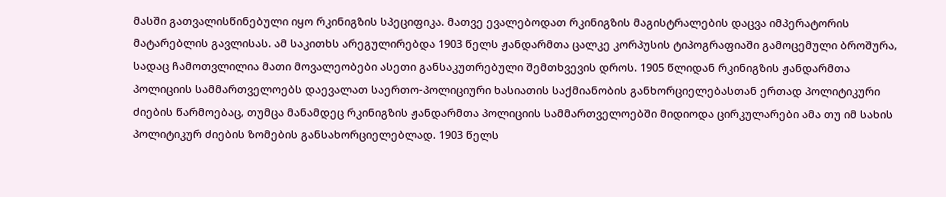მასში გათვალისწინებული იყო რკინიგზის სპეციფიკა. მათვე ევალებოდათ რკინიგზის მაგისტრალების დაცვა იმპერატორის მატარებლის გავლისას. ამ საკითხს არეგულირებდა 1903 წელს ჟანდარმთა ცალკე კორპუსის ტიპოგრაფიაში გამოცემული ბროშურა, სადაც ჩამოთვლილია მათი მოვალეობები ასეთი განსაკუთრებული შემთხვევის დროს. 1905 წლიდან რკინიგზის ჟანდარმთა პოლიციის სამმართველოებს დაევალათ საერთო-პოლიციური ხასიათის საქმიანობის განხორციელებასთან ერთად პოლიტიკური ძიების წარმოებაც, თუმცა მანამდეც რკინიგზის ჟანდარმთა პოლიციის სამმართველოებში მიდიოდა ცირკულარები ამა თუ იმ სახის პოლიტიკურ ძიების ზომების განსახორციელებლად. 1903 წელს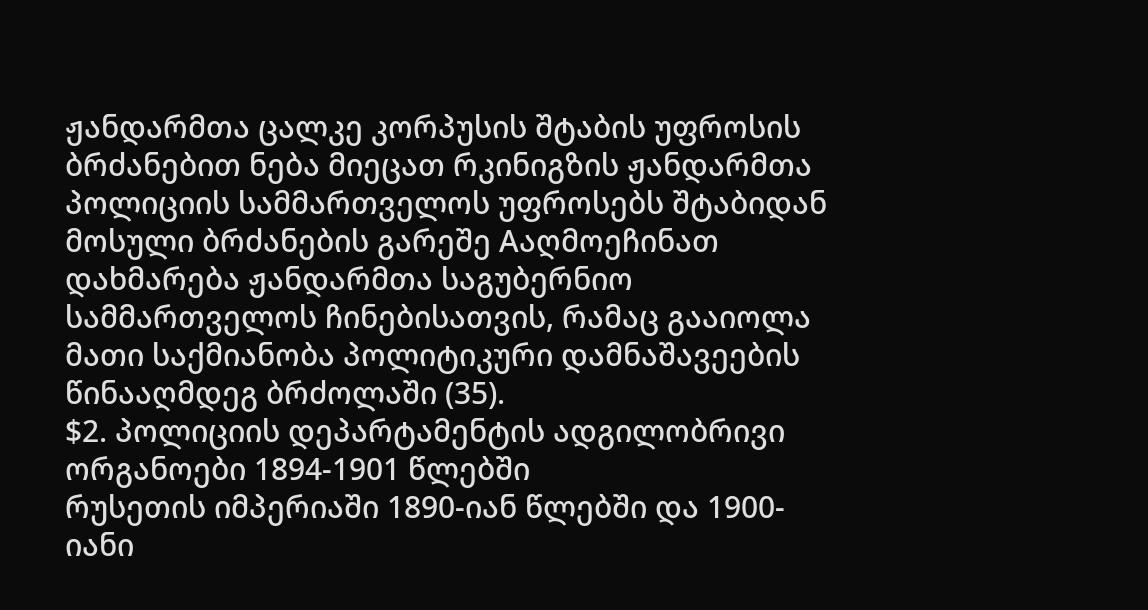ჟანდარმთა ცალკე კორპუსის შტაბის უფროსის ბრძანებით ნება მიეცათ რკინიგზის ჟანდარმთა პოლიციის სამმართველოს უფროსებს შტაბიდან მოსული ბრძანების გარეშე Aაღმოეჩინათ დახმარება ჟანდარმთა საგუბერნიო სამმართველოს ჩინებისათვის, რამაც გააიოლა მათი საქმიანობა პოლიტიკური დამნაშავეების წინააღმდეგ ბრძოლაში (35).
$2. პოლიციის დეპარტამენტის ადგილობრივი
ორგანოები 1894-1901 წლებში
რუსეთის იმპერიაში 1890-იან წლებში და 1900-იანი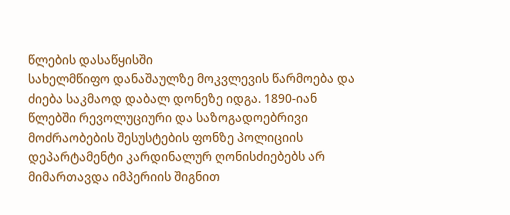წლების დასაწყისში
სახელმწიფო დანაშაულზე მოკვლევის წარმოება და ძიება საკმაოდ დაბალ დონეზე იდგა. 1890-იან წლებში რევოლუციური და საზოგადოებრივი მოძრაობების შესუსტების ფონზე პოლიციის დეპარტამენტი კარდინალურ ღონისძიებებს არ მიმართავდა იმპერიის შიგნით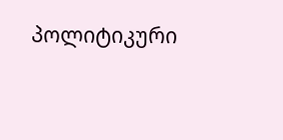პოლიტიკური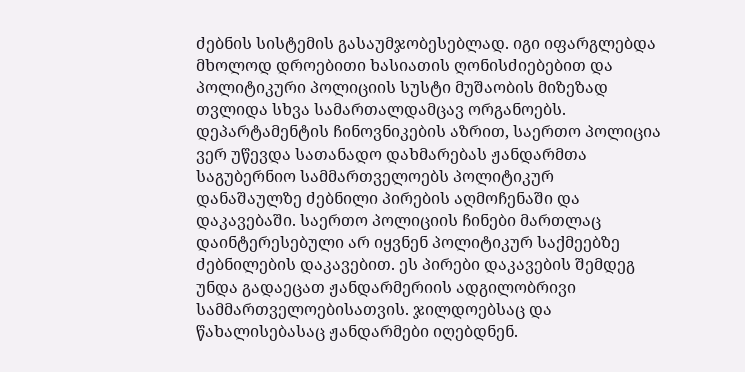ძებნის სისტემის გასაუმჯობესებლად. იგი იფარგლებდა მხოლოდ დროებითი ხასიათის ღონისძიებებით და პოლიტიკური პოლიციის სუსტი მუშაობის მიზეზად თვლიდა სხვა სამართალდამცავ ორგანოებს. დეპარტამენტის ჩინოვნიკების აზრით, საერთო პოლიცია ვერ უწევდა სათანადო დახმარებას ჟანდარმთა საგუბერნიო სამმართველოებს პოლიტიკურ დანაშაულზე ძებნილი პირების აღმოჩენაში და დაკავებაში. საერთო პოლიციის ჩინები მართლაც დაინტერესებული არ იყვნენ პოლიტიკურ საქმეებზე ძებნილების დაკავებით. ეს პირები დაკავების შემდეგ უნდა გადაეცათ ჟანდარმერიის ადგილობრივი სამმართველოებისათვის. ჯილდოებსაც და წახალისებასაც ჟანდარმები იღებდნენ.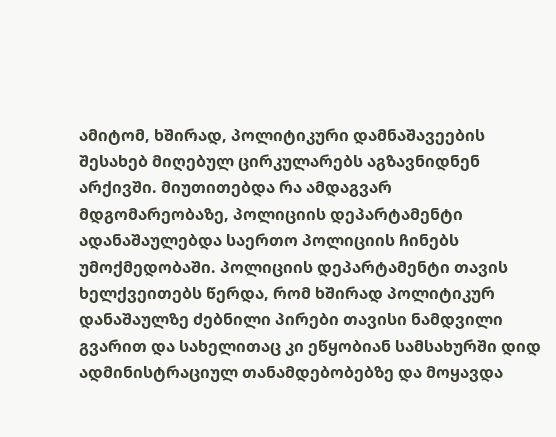ამიტომ, ხშირად, პოლიტიკური დამნაშავეების შესახებ მიღებულ ცირკულარებს აგზავნიდნენ არქივში. მიუთითებდა რა ამდაგვარ მდგომარეობაზე, პოლიციის დეპარტამენტი ადანაშაულებდა საერთო პოლიციის ჩინებს უმოქმედობაში. პოლიციის დეპარტამენტი თავის ხელქვეითებს წერდა, რომ ხშირად პოლიტიკურ დანაშაულზე ძებნილი პირები თავისი ნამდვილი გვარით და სახელითაც კი ეწყობიან სამსახურში დიდ ადმინისტრაციულ თანამდებობებზე და მოყავდა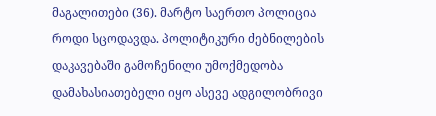მაგალითები (36). მარტო საერთო პოლიცია როდი სცოდავდა. პოლიტიკური ძებნილების დაკავებაში გამოჩენილი უმოქმედობა დამახასიათებელი იყო ასევე ადგილობრივი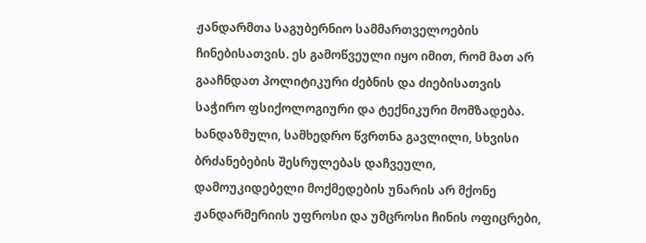ჟანდარმთა საგუბერნიო სამმართველოების ჩინებისათვის. ეს გამოწვეული იყო იმით, რომ მათ არ გააჩნდათ პოლიტიკური ძებნის და ძიებისათვის საჭირო ფსიქოლოგიური და ტექნიკური მომზადება. ხანდაზმული, სამხედრო წვრთნა გავლილი, სხვისი ბრძანებების შესრულებას დაჩვეული, დამოუკიდებელი მოქმედების უნარის არ მქონე ჟანდარმერიის უფროსი და უმცროსი ჩინის ოფიცრები,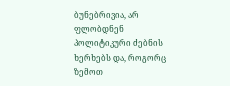ბუნებრივია, არ ფლობდნენ პოლიტიკური ძებნის ხერხებს და, როგორც ზემოთ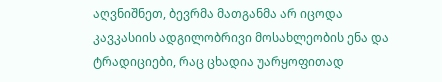აღვნიშნეთ, ბევრმა მათგანმა არ იცოდა კავკასიის ადგილობრივი მოსახლეობის ენა და ტრადიციები, რაც ცხადია უარყოფითად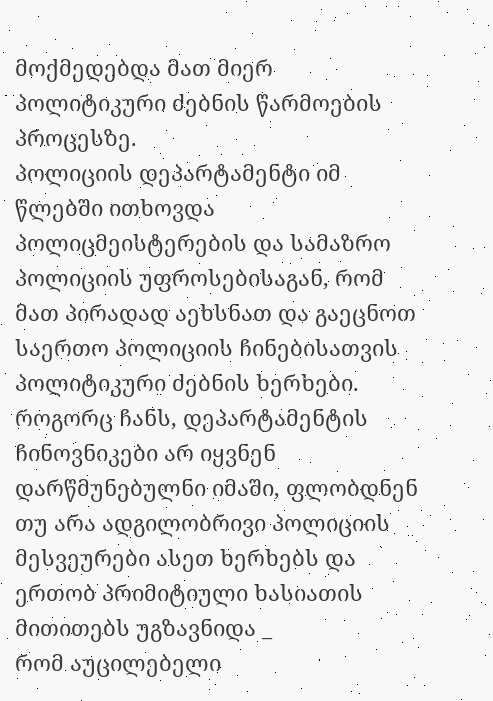მოქმედებდა მათ მიერ პოლიტიკური ძებნის წარმოების პროცესზე.
პოლიციის დეპარტამენტი იმ წლებში ითხოვდა პოლიცმეისტერების და სამაზრო პოლიციის უფროსებისაგან, რომ მათ პირადად აეხსნათ და გაეცნოთ საერთო პოლიციის ჩინებისათვის პოლიტიკური ძებნის ხერხები. როგორც ჩანს, დეპარტამენტის ჩინოვნიკები არ იყვნენ დარწმუნებულნი იმაში, ფლობდნენ თუ არა ადგილობრივი პოლიციის მესვეურები ასეთ ხერხებს და ერთობ პრიმიტიული ხასიათის მითითებს უგზავნიდა _
რომ აუცილებელი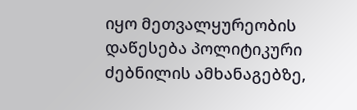იყო მეთვალყურეობის დაწესება პოლიტიკური ძებნილის ამხანაგებზე,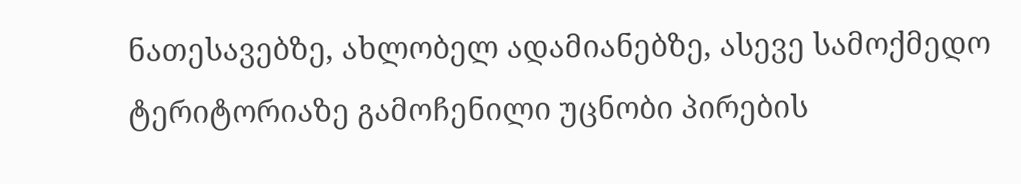ნათესავებზე, ახლობელ ადამიანებზე, ასევე სამოქმედო ტერიტორიაზე გამოჩენილი უცნობი პირების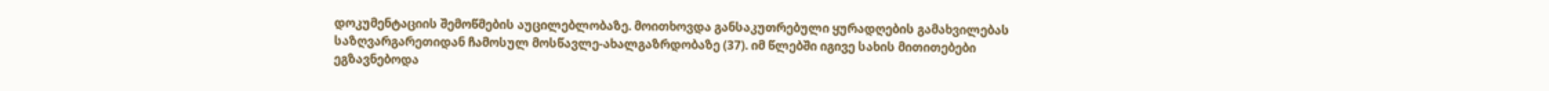დოკუმენტაციის შემოწმების აუცილებლობაზე. მოითხოვდა განსაკუთრებული ყურადღების გამახვილებას საზღვარგარეთიდან ჩამოსულ მოსწავლე-ახალგაზრდობაზე (37). იმ წლებში იგივე სახის მითითებები ეგზავნებოდა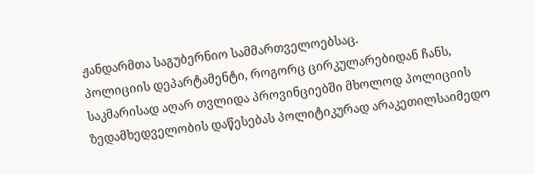ჟანდარმთა საგუბერნიო სამმართველოებსაც.
პოლიციის დეპარტამენტი, როგორც ცირკულარებიდან ჩანს, საკმარისად აღარ თვლიდა პროვინციებში მხოლოდ პოლიციის ზედამხედველობის დაწესებას პოლიტიკურად არაკეთილსაიმედო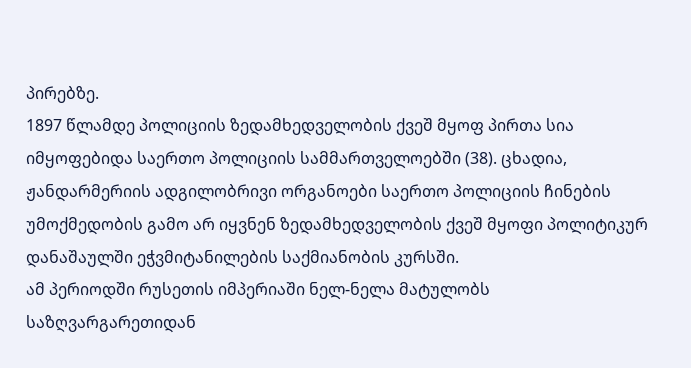პირებზე.
1897 წლამდე პოლიციის ზედამხედველობის ქვეშ მყოფ პირთა სია იმყოფებიდა საერთო პოლიციის სამმართველოებში (38). ცხადია, ჟანდარმერიის ადგილობრივი ორგანოები საერთო პოლიციის ჩინების უმოქმედობის გამო არ იყვნენ ზედამხედველობის ქვეშ მყოფი პოლიტიკურ დანაშაულში ეჭვმიტანილების საქმიანობის კურსში.
ამ პერიოდში რუსეთის იმპერიაში ნელ-ნელა მატულობს საზღვარგარეთიდან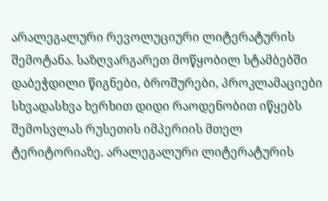არალეგალური რევოლუციური ლიტერატურის შემოტანა. საზღვარგარეთ მოწყობილ სტამბებში დაბეჭდილი წიგნები, ბროშურები, პროკლამაციები სხვადასხვა ხერხით დიდი რაოდენობით იწყებს შემოსვლას რუსეთის იმპერიის მთელ ტერიტორიაზე. არალეგალური ლიტერატურის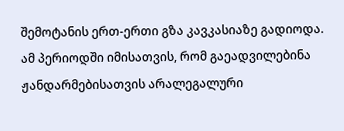შემოტანის ერთ-ერთი გზა კავკასიაზე გადიოდა. ამ პერიოდში იმისათვის, რომ გაეადვილებინა ჟანდარმებისათვის არალეგალური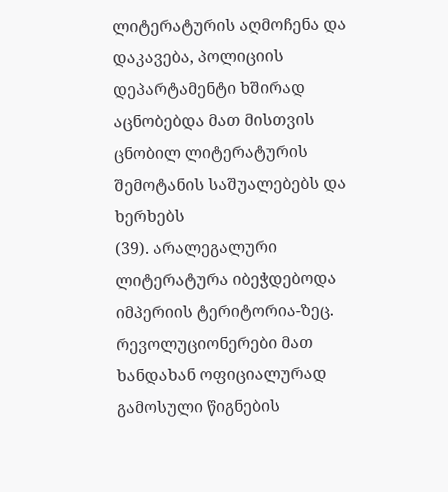ლიტერატურის აღმოჩენა და დაკავება, პოლიციის დეპარტამენტი ხშირად აცნობებდა მათ მისთვის ცნობილ ლიტერატურის შემოტანის საშუალებებს და ხერხებს
(39). არალეგალური ლიტერატურა იბეჭდებოდა იმპერიის ტერიტორია-ზეც. რევოლუციონერები მათ ხანდახან ოფიციალურად გამოსული წიგნების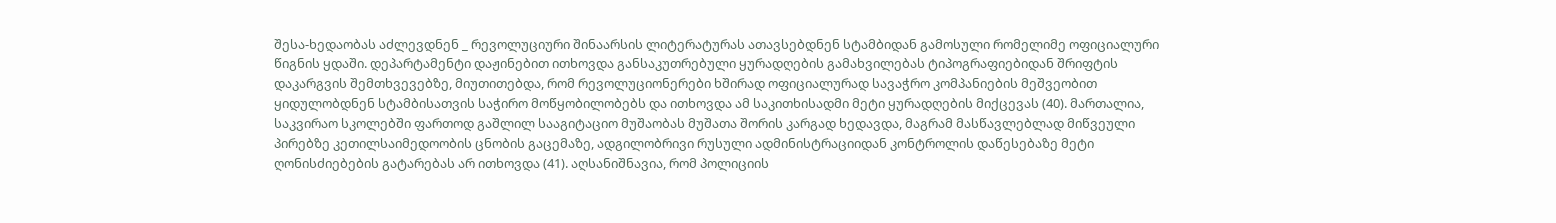შესა-ხედაობას აძლევდნენ _ რევოლუციური შინაარსის ლიტერატურას ათავსებდნენ სტამბიდან გამოსული რომელიმე ოფიციალური წიგნის ყდაში. დეპარტამენტი დაჟინებით ითხოვდა განსაკუთრებული ყურადღების გამახვილებას ტიპოგრაფიებიდან შრიფტის დაკარგვის შემთხვევებზე, მიუთითებდა, რომ რევოლუციონერები ხშირად ოფიციალურად სავაჭრო კომპანიების მეშვეობით ყიდულობდნენ სტამბისათვის საჭირო მოწყობილობებს და ითხოვდა ამ საკითხისადმი მეტი ყურადღების მიქცევას (40). მართალია, საკვირაო სკოლებში ფართოდ გაშლილ სააგიტაციო მუშაობას მუშათა შორის კარგად ხედავდა, მაგრამ მასწავლებლად მიწვეული პირებზე კეთილსაიმედოობის ცნობის გაცემაზე, ადგილობრივი რუსული ადმინისტრაციიდან კონტროლის დაწესებაზე მეტი ღონისძიებების გატარებას არ ითხოვდა (41). აღსანიშნავია, რომ პოლიციის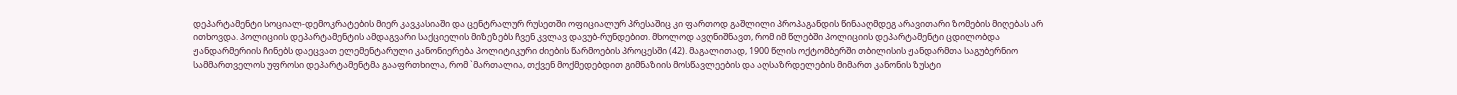დეპარტამენტი სოციალ-დემოკრატების მიერ კავკასიაში და ცენტრალურ რუსეთში ოფიციალურ პრესაშიც კი ფართოდ გაშლილი პროპაგანდის წინააღმდეგ არავითარი ზომების მიღებას არ ითხოვდა. პოლიციის დეპარტამენტის ამდაგვარი საქციელის მიზეზებს ჩვენ კვლავ დავუბ-რუნდებით. მხოლოდ ავღნიშნავთ, რომ იმ წლებში პოლიციის დეპარტამენტი ცდილობდა ჟანდარმერიის ჩინებს დაეცვათ ელემენტარული კანონიერება პოლიტიკური ძიების წარმოების პროცესში (42). მაგალითად, 1900 წლის ოქტომბერში თბილისის ჟანდარმთა საგუბერნიო სამმართველოს უფროსი დეპარტამენტმა გააფრთხილა, რომ `მართალია, თქვენ მოქმედებდით გიმნაზიის მოსწავლეების და აღსაზრდელების მიმართ კანონის ზუსტი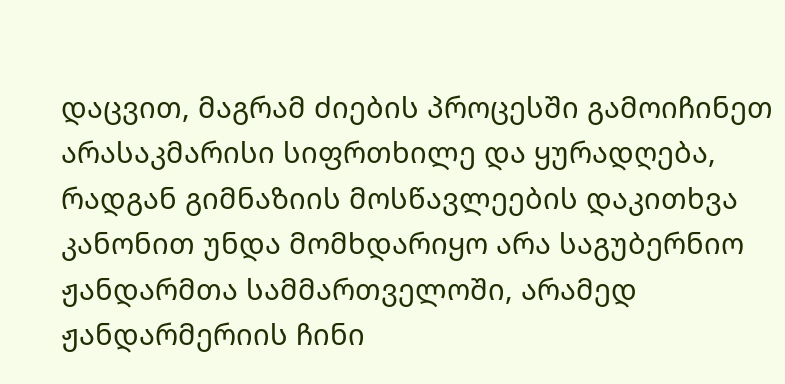დაცვით, მაგრამ ძიების პროცესში გამოიჩინეთ არასაკმარისი სიფრთხილე და ყურადღება, რადგან გიმნაზიის მოსწავლეების დაკითხვა კანონით უნდა მომხდარიყო არა საგუბერნიო ჟანდარმთა სამმართველოში, არამედ ჟანდარმერიის ჩინი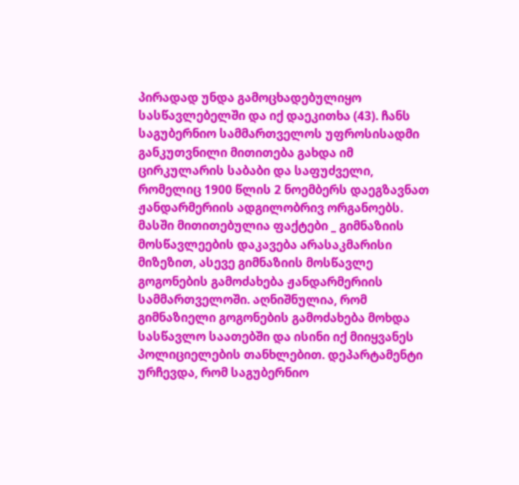პირადად უნდა გამოცხადებულიყო სასწავლებელში და იქ დაეკითხა (43). ჩანს საგუბერნიო სამმართველოს უფროსისადმი განკუთვნილი მითითება გახდა იმ ცირკულარის საბაბი და საფუძველი, რომელიც 1900 წლის 2 ნოემბერს დაეგზავნათ ჟანდარმერიის ადგილობრივ ორგანოებს. მასში მითითებულია ფაქტები _ გიმნაზიის მოსწავლეების დაკავება არასაკმარისი მიზეზით, ასევე გიმნაზიის მოსწავლე გოგონების გამოძახება ჟანდარმერიის სამმართველოში. აღნიშნულია, რომ გიმნაზიელი გოგონების გამოძახება მოხდა სასწავლო საათებში და ისინი იქ მიიყვანეს პოლიციელების თანხლებით. დეპარტამენტი ურჩევდა, რომ საგუბერნიო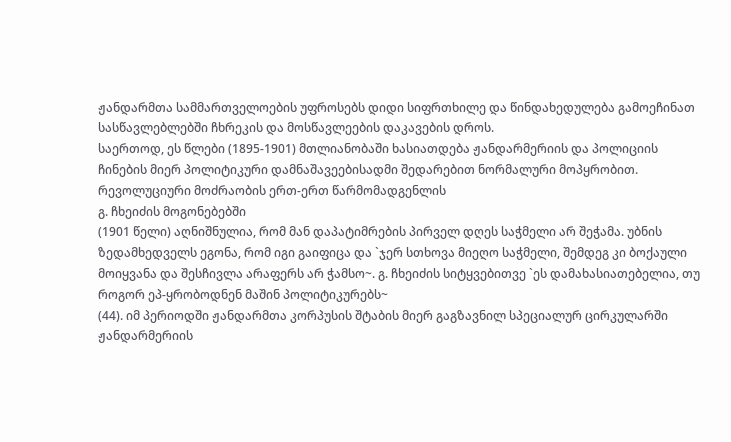ჟანდარმთა სამმართველოების უფროსებს დიდი სიფრთხილე და წინდახედულება გამოეჩინათ სასწავლებლებში ჩხრეკის და მოსწავლეების დაკავების დროს.
საერთოდ, ეს წლები (1895-1901) მთლიანობაში ხასიათდება ჟანდარმერიის და პოლიციის ჩინების მიერ პოლიტიკური დამნაშავეებისადმი შედარებით ნორმალური მოპყრობით. რევოლუციური მოძრაობის ერთ-ერთ წარმომადგენლის
გ. ჩხეიძის მოგონებებში
(1901 წელი) აღნიშნულია, რომ მან დაპატიმრების პირველ დღეს საჭმელი არ შეჭამა. უბნის ზედამხედველს ეგონა, რომ იგი გაიფიცა და `ჯერ სთხოვა მიეღო საჭმელი, შემდეგ კი ბოქაული მოიყვანა და შესჩივლა არაფერს არ ჭამსო~. გ. ჩხეიძის სიტყვებითვე `ეს დამახასიათებელია, თუ როგორ ეპ-ყრობოდნენ მაშინ პოლიტიკურებს~
(44). იმ პერიოდში ჟანდარმთა კორპუსის შტაბის მიერ გაგზავნილ სპეციალურ ცირკულარში ჟანდარმერიის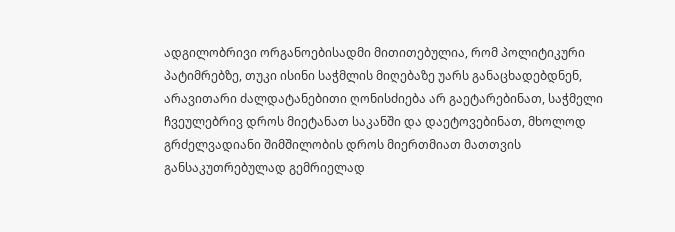ადგილობრივი ორგანოებისადმი მითითებულია, რომ პოლიტიკური პატიმრებზე, თუკი ისინი საჭმლის მიღებაზე უარს განაცხადებდნენ, არავითარი ძალდატანებითი ღონისძიება არ გაეტარებინათ, საჭმელი ჩვეულებრივ დროს მიეტანათ საკანში და დაეტოვებინათ, მხოლოდ გრძელვადიანი შიმშილობის დროს მიერთმიათ მათთვის განსაკუთრებულად გემრიელად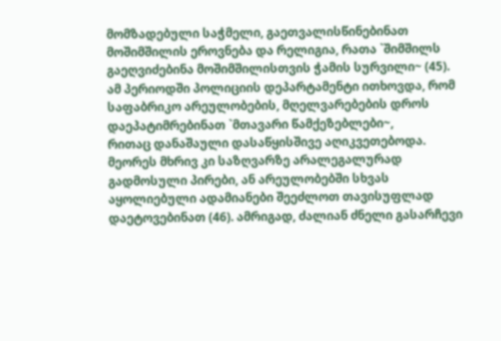მომზადებული საჭმელი, გაეთვალისწინებინათ მოშიმშილის ეროვნება და რელიგია, რათა `შიმშილს გაეღვიძებინა მოშიმშილისთვის ჭამის სურვილი~ (45).
ამ პერიოდში პოლიციის დეპარტამენტი ითხოვდა, რომ საფაბრიკო არეულობების, მღელვარებების დროს დაეპატიმრებინათ `მთავარი წამქეზებლები~,
რითაც დანაშაული დასაწყისშივე აღიკვეთებოდა. მეორეს მხრივ კი საზღვარზე არალეგალურად გადმოსული პირები, ან არეულობებში სხვას აყოლიებული ადამიანები შეეძლოთ თავისუფლად დაეტოვებინათ (46). ამრიგად, ძალიან ძნელი გასარჩევი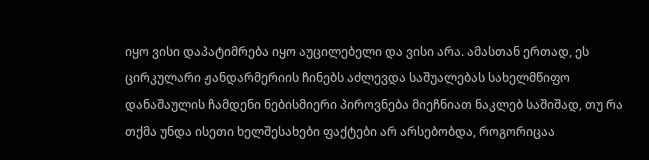იყო ვისი დაპატიმრება იყო აუცილებელი და ვისი არა. ამასთან ერთად, ეს ცირკულარი ჟანდარმერიის ჩინებს აძლევდა საშუალებას სახელმწიფო დანაშაულის ჩამდენი ნებისმიერი პიროვნება მიეჩნიათ ნაკლებ საშიშად, თუ რა თქმა უნდა ისეთი ხელშესახები ფაქტები არ არსებობდა, როგორიცაა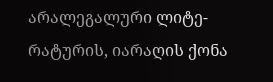არალეგალური ლიტე-რატურის, იარაღის ქონა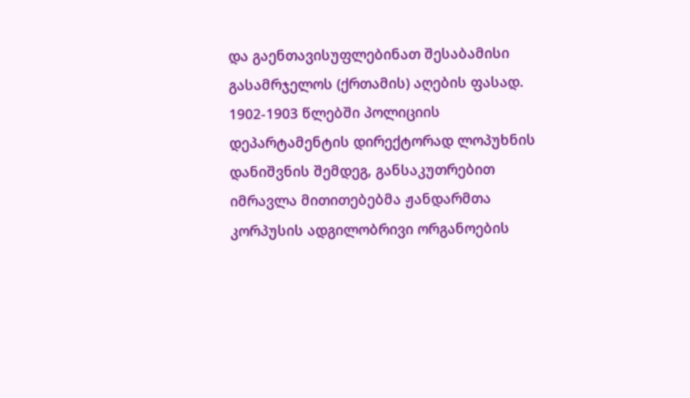და გაენთავისუფლებინათ შესაბამისი გასამრჯელოს (ქრთამის) აღების ფასად.
1902-1903 წლებში პოლიციის დეპარტამენტის დირექტორად ლოპუხნის დანიშვნის შემდეგ, განსაკუთრებით იმრავლა მითითებებმა ჟანდარმთა კორპუსის ადგილობრივი ორგანოების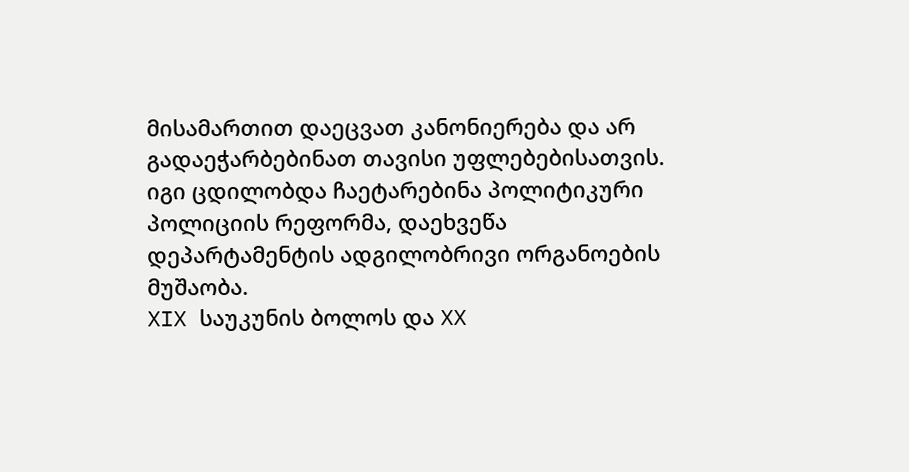მისამართით დაეცვათ კანონიერება და არ გადაეჭარბებინათ თავისი უფლებებისათვის. იგი ცდილობდა ჩაეტარებინა პოლიტიკური პოლიციის რეფორმა, დაეხვეწა დეპარტამენტის ადგილობრივი ორგანოების მუშაობა.
XIX საუკუნის ბოლოს და XX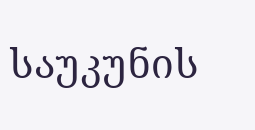საუკუნის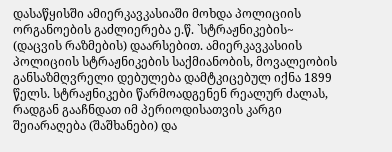დასაწყისში ამიერკავკასიაში მოხდა პოლიციის ორგანოების გაძლიერება ე.წ. `სტრაჟნიკების~
(დაცვის რაზმების) დაარსებით. ამიერკავკასიის პოლიციის სტრაჟნიკების საქმიანობის, მოვალეობის განსაზმღვრელი დებულება დამტკიცებულ იქნა 1899 წელს. სტრაჟნიკები წარმოადგენენ რეალურ ძალას, რადგან გააჩნდათ იმ პერიოდისათვის კარგი შეიარაღება (შაშხანები) და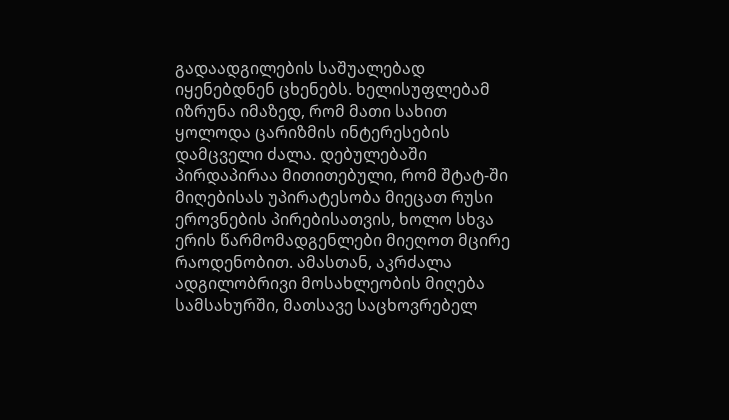გადაადგილების საშუალებად იყენებდნენ ცხენებს. ხელისუფლებამ იზრუნა იმაზედ, რომ მათი სახით ყოლოდა ცარიზმის ინტერესების დამცველი ძალა. დებულებაში პირდაპირაა მითითებული, რომ შტატ-ში მიღებისას უპირატესობა მიეცათ რუსი ეროვნების პირებისათვის, ხოლო სხვა ერის წარმომადგენლები მიეღოთ მცირე რაოდენობით. ამასთან, აკრძალა ადგილობრივი მოსახლეობის მიღება სამსახურში, მათსავე საცხოვრებელ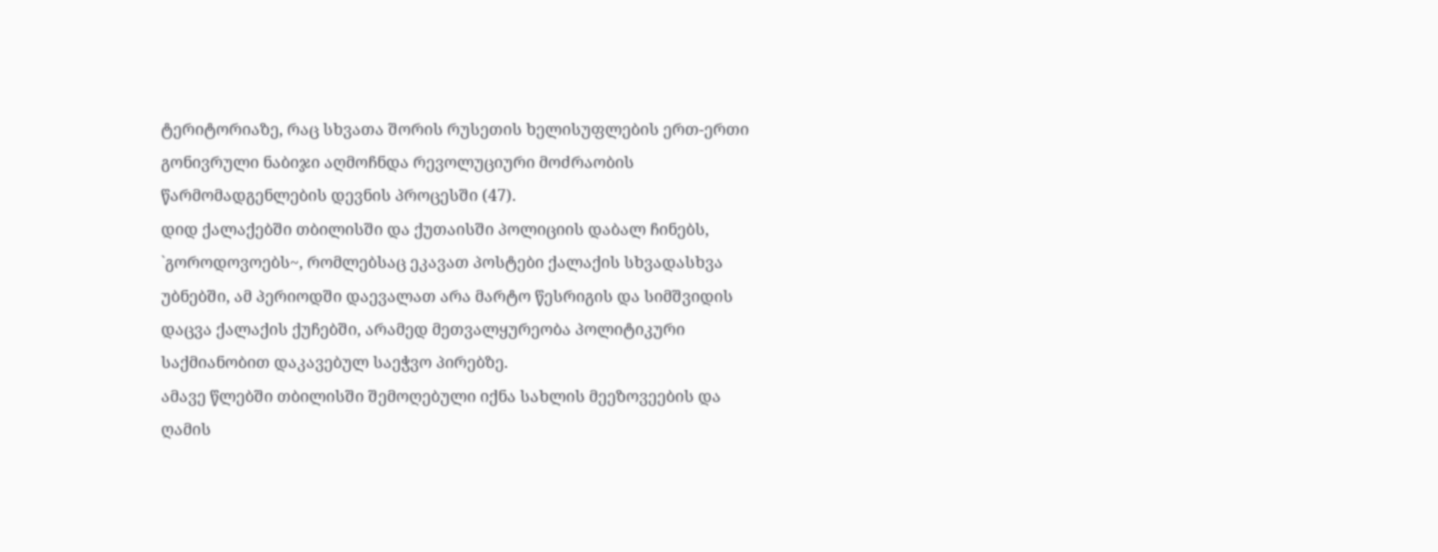ტერიტორიაზე, რაც სხვათა შორის რუსეთის ხელისუფლების ერთ-ერთი გონივრული ნაბიჯი აღმოჩნდა რევოლუციური მოძრაობის წარმომადგენლების დევნის პროცესში (47).
დიდ ქალაქებში თბილისში და ქუთაისში პოლიციის დაბალ ჩინებს,
`გოროდოვოებს~, რომლებსაც ეკავათ პოსტები ქალაქის სხვადასხვა უბნებში, ამ პერიოდში დაევალათ არა მარტო წესრიგის და სიმშვიდის დაცვა ქალაქის ქუჩებში, არამედ მეთვალყურეობა პოლიტიკური საქმიანობით დაკავებულ საეჭვო პირებზე.
ამავე წლებში თბილისში შემოღებული იქნა სახლის მეეზოვეების და ღამის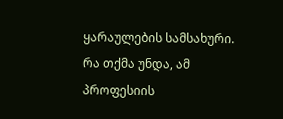ყარაულების სამსახური. რა თქმა უნდა, ამ პროფესიის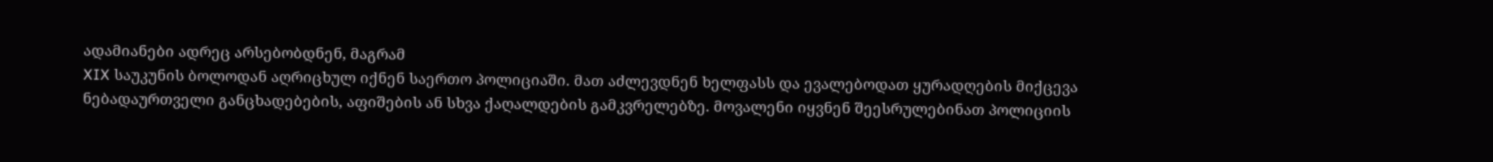ადამიანები ადრეც არსებობდნენ, მაგრამ
XIX საუკუნის ბოლოდან აღრიცხულ იქნენ საერთო პოლიციაში. მათ აძლევდნენ ხელფასს და ევალებოდათ ყურადღების მიქცევა ნებადაურთველი განცხადებების, აფიშების ან სხვა ქაღალდების გამკვრელებზე. მოვალენი იყვნენ შეესრულებინათ პოლიციის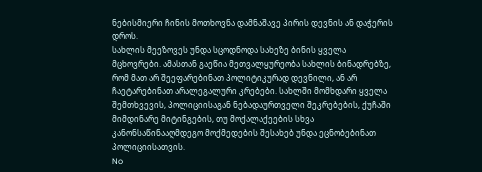ნებისმიერი ჩინის მოთხოვნა დამნაშავე პირის დევნის ან დაჭერის დროს.
სახლის მეეზოვეს უნდა სცოდნოდა სახეზე ბინის ყველა მცხოვრები. ამასთან გაეწია მეთვალყურეობა სახლის ბინადრებზე, რომ მათ არ შეეფარებინათ პოლიტიკურად დევნილი, ან არ ჩაეტარებინათ არალეგალური კრებები. სახლში მომხდარი ყველა შემთხვევის, პოლიციისაგან ნებადაურთველი შეკრებების, ქუჩაში მიმდინარე მიტინგების, თუ მოქალაქეების სხვა კანონსაწინააღმდეგო მოქმედების შესახებ უნდა ეცნობებინათ პოლიციისათვის.
No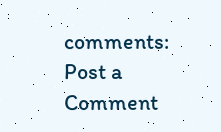comments:
Post a Comment